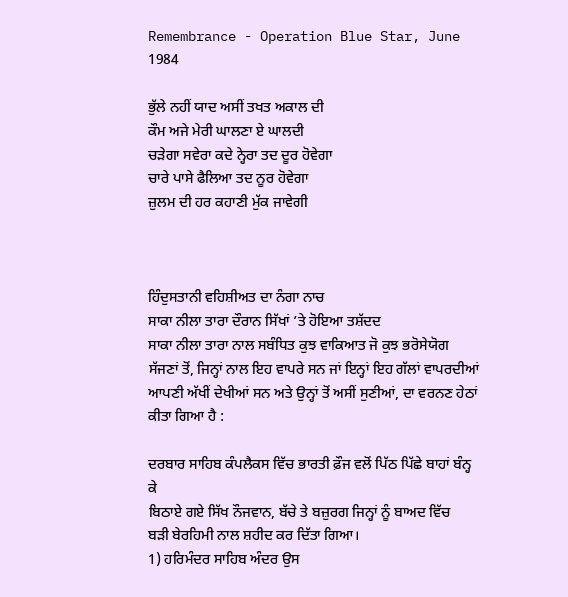Remembrance - Operation Blue Star, June 1984

ਭੁੱਲੇ ਨਹੀਂ ਯਾਦ ਅਸੀਂ ਤਖਤ ਅਕਾਲ ਦੀ
ਕੌਮ ਅਜੇ ਮੇਰੀ ਘਾਲਣਾ ਏ ਘਾਲਦੀ
ਚੜੇਗਾ ਸਵੇਰਾ ਕਦੇ ਨ੍ਹੇਰਾ ਤਦ ਦੂਰ ਹੋਵੇਗਾ
ਚਾਰੇ ਪਾਸੇ ਫੈਲਿਆ ਤਦ ਨੂਰ ਹੋਵੇਗਾ
ਜ਼ੁਲਮ ਦੀ ਹਰ ਕਹਾਣੀ ਮੁੱਕ ਜਾਵੇਗੀ



ਹਿੰਦੁਸਤਾਨੀ ਵਹਿਸ਼ੀਅਤ ਦਾ ਨੰਗਾ ਨਾਚ
ਸਾਕਾ ਨੀਲਾ ਤਾਰਾ ਦੌਰਾਨ ਸਿੱਖਾਂ ’ਤੇ ਹੋਇਆ ਤਸ਼ੱਦਦ
ਸਾਕਾ ਨੀਲਾ ਤਾਰਾ ਨਾਲ ਸਬੰਧਿਤ ਕੁਝ ਵਾਕਿਆਤ ਜੋ ਕੁਝ ਭਰੋਸੇਯੋਗ ਸੱਜਣਾਂ ਤੋਂ, ਜਿਨ੍ਹਾਂ ਨਾਲ ਇਹ ਵਾਪਰੇ ਸਨ ਜਾਂ ਇਨ੍ਹਾਂ ਇਹ ਗੱਲਾਂ ਵਾਪਰਦੀਆਂ ਆਪਣੀ ਅੱਖੀਂ ਦੇਖੀਆਂ ਸਨ ਅਤੇ ਉਨ੍ਹਾਂ ਤੋਂ ਅਸੀਂ ਸੁਣੀਆਂ, ਦਾ ਵਰਨਣ ਹੇਠਾਂ ਕੀਤਾ ਗਿਆ ਹੈ :

ਦਰਬਾਰ ਸਾਹਿਬ ਕੰਪਲੈਕਸ ਵਿੱਚ ਭਾਰਤੀ ਫ਼ੌਜ ਵਲੋਂ ਪਿੱਠ ਪਿੱਛੇ ਬਾਹਾਂ ਬੰਨ੍ਹ ਕੇ
ਬਿਠਾਏ ਗਏ ਸਿੱਖ ਨੌਜਵਾਨ, ਬੱਚੇ ਤੇ ਬਜ਼ੁਰਗ ਜਿਨ੍ਹਾਂ ਨੂੰ ਬਾਅਦ ਵਿੱਚ
ਬੜੀ ਬੇਰਹਿਮੀ ਨਾਲ ਸ਼ਹੀਦ ਕਰ ਦਿੱਤਾ ਗਿਆ।
1) ਹਰਿਮੰਦਰ ਸਾਹਿਬ ਅੰਦਰ ਉਸ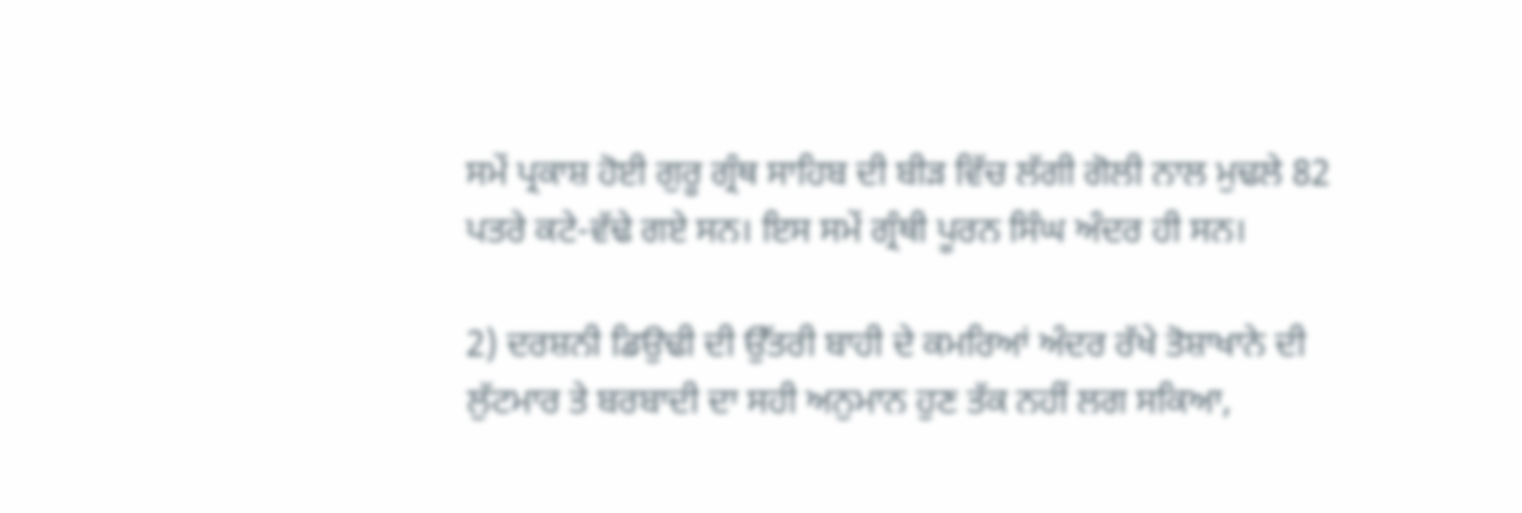ਸਮੇਂ ਪ੍ਰਕਾਸ਼ ਹੋਈ ਗੁਰੂ ਗ੍ਰੰਥ ਸਾਹਿਬ ਦੀ ਬੀੜ ਵਿੱਚ ਲੱਗੀ ਗੋਲੀ ਨਾਲ ਮੁਢਲੇ 82 ਪਤਰੇ ਕਟੇ-ਵੱਢੇ ਗਏ ਸਨ। ਇਸ ਸਮੇਂ ਗ੍ਰੰਥੀ ਪੂਰਨ ਸਿੰਘ ਅੰਦਰ ਹੀ ਸਨ।

2) ਦਰਸ਼ਨੀ ਡਿਉਢੀ ਦੀ ਉੱਤਰੀ ਬਾਹੀ ਦੇ ਕਮਰਿਆਂ ਅੰਦਰ ਰੱਖੇ ਤੋਸ਼ਾਖਾਨੇ ਦੀ ਲੁੱਟਮਾਰ ਤੇ ਬਰਬਾਦੀ ਦਾ ਸਹੀ ਅਨੁਮਾਨ ਹੁਣ ਤੱਕ ਨਹੀਂ ਲਗ ਸਕਿਆ,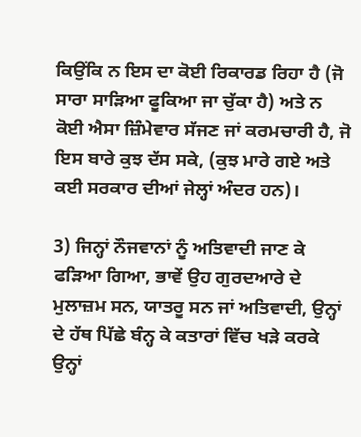ਕਿਉਂਕਿ ਨ ਇਸ ਦਾ ਕੋਈ ਰਿਕਾਰਡ ਰਿਹਾ ਹੈ (ਜੋ ਸਾਰਾ ਸਾੜਿਆ ਫੂਕਿਆ ਜਾ ਚੁੱਕਾ ਹੈ) ਅਤੇ ਨ ਕੋਈ ਐਸਾ ਜ਼ਿੰਮੇਵਾਰ ਸੱਜਣ ਜਾਂ ਕਰਮਚਾਰੀ ਹੈ, ਜੋ ਇਸ ਬਾਰੇ ਕੁਝ ਦੱਸ ਸਕੇ, (ਕੁਝ ਮਾਰੇ ਗਏ ਅਤੇ ਕਈ ਸਰਕਾਰ ਦੀਆਂ ਜੇਲ੍ਹਾਂ ਅੰਦਰ ਹਨ)।

3) ਜਿਨ੍ਹਾਂ ਨੌਜਵਾਨਾਂ ਨੂੰ ਅਤਿਵਾਦੀ ਜਾਣ ਕੇ ਫੜਿਆ ਗਿਆ, ਭਾਵੇਂ ਉਹ ਗੁਰਦਆਰੇ ਦੇ ਮੁਲਾਜ਼ਮ ਸਨ, ਯਾਤਰੂ ਸਨ ਜਾਂ ਅਤਿਵਾਦੀ, ਉਨ੍ਹਾਂ ਦੇ ਹੱਥ ਪਿੱਛੇ ਬੰਨ੍ਹ ਕੇ ਕਤਾਰਾਂ ਵਿੱਚ ਖੜੇ ਕਰਕੇ ਉਨ੍ਹਾਂ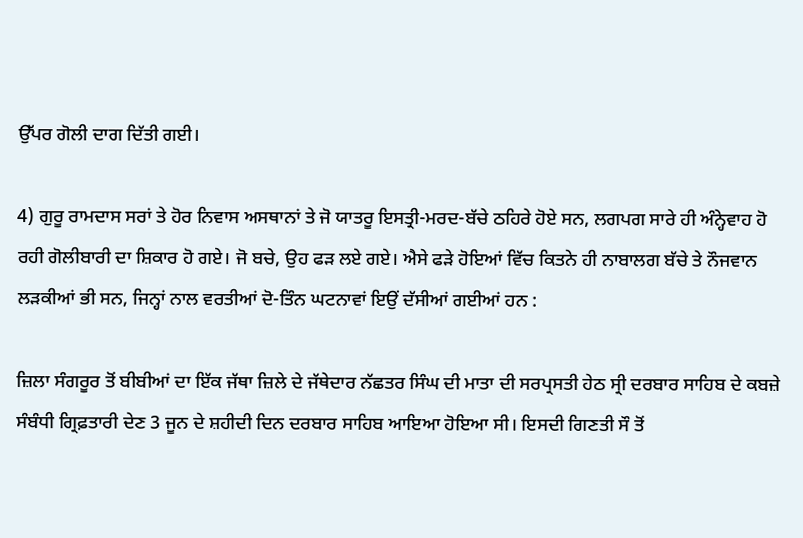ਉੱਪਰ ਗੋਲੀ ਦਾਗ ਦਿੱਤੀ ਗਈ।

4) ਗੁਰੂ ਰਾਮਦਾਸ ਸਰਾਂ ਤੇ ਹੋਰ ਨਿਵਾਸ ਅਸਥਾਨਾਂ ਤੇ ਜੋ ਯਾਤਰੂ ਇਸਤ੍ਰੀ-ਮਰਦ-ਬੱਚੇ ਠਹਿਰੇ ਹੋਏ ਸਨ, ਲਗਪਗ ਸਾਰੇ ਹੀ ਅੰਨ੍ਹੇਵਾਹ ਹੋ ਰਹੀ ਗੋਲੀਬਾਰੀ ਦਾ ਸ਼ਿਕਾਰ ਹੋ ਗਏ। ਜੋ ਬਚੇ, ਉਹ ਫੜ ਲਏ ਗਏ। ਐਸੇ ਫੜੇ ਹੋਇਆਂ ਵਿੱਚ ਕਿਤਨੇ ਹੀ ਨਾਬਾਲਗ ਬੱਚੇ ਤੇ ਨੌਜਵਾਨ ਲੜਕੀਆਂ ਭੀ ਸਨ, ਜਿਨ੍ਹਾਂ ਨਾਲ ਵਰਤੀਆਂ ਦੋ-ਤਿੰਨ ਘਟਨਾਵਾਂ ਇਉਂ ਦੱਸੀਆਂ ਗਈਆਂ ਹਨ :

ਜ਼ਿਲਾ ਸੰਗਰੂਰ ਤੋਂ ਬੀਬੀਆਂ ਦਾ ਇੱਕ ਜੱਥਾ ਜ਼ਿਲੇ ਦੇ ਜੱਥੇਦਾਰ ਨੱਛਤਰ ਸਿੰਘ ਦੀ ਮਾਤਾ ਦੀ ਸਰਪ੍ਰਸਤੀ ਹੇਠ ਸ੍ਰੀ ਦਰਬਾਰ ਸਾਹਿਬ ਦੇ ਕਬਜ਼ੇ ਸੰਬੰਧੀ ਗ੍ਰਿਫ਼ਤਾਰੀ ਦੇਣ 3 ਜੂਨ ਦੇ ਸ਼ਹੀਦੀ ਦਿਨ ਦਰਬਾਰ ਸਾਹਿਬ ਆਇਆ ਹੋਇਆ ਸੀ। ਇਸਦੀ ਗਿਣਤੀ ਸੌ ਤੋਂ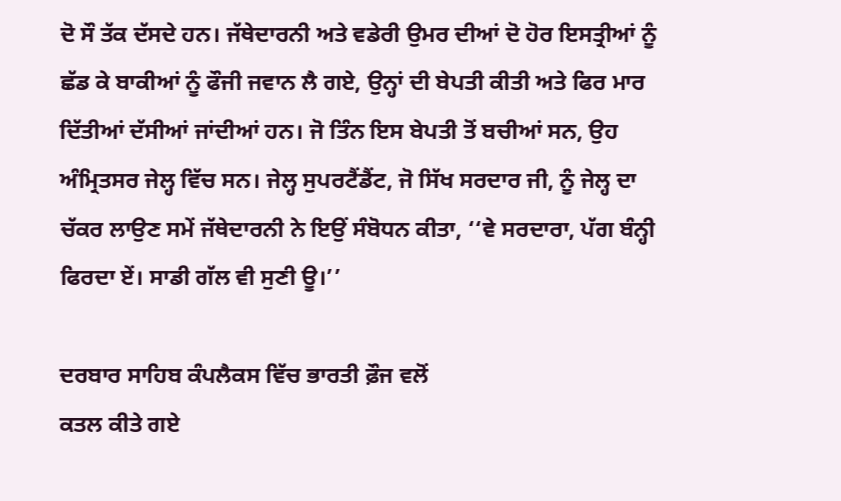ਦੋ ਸੌ ਤੱਕ ਦੱਸਦੇ ਹਨ। ਜੱਥੇਦਾਰਨੀ ਅਤੇ ਵਡੇਰੀ ਉਮਰ ਦੀਆਂ ਦੋ ਹੋਰ ਇਸਤ੍ਰੀਆਂ ਨੂੰ ਛੱਡ ਕੇ ਬਾਕੀਆਂ ਨੂੰ ਫੌਜੀ ਜਵਾਨ ਲੈ ਗਏ, ਉਨ੍ਹਾਂ ਦੀ ਬੇਪਤੀ ਕੀਤੀ ਅਤੇ ਫਿਰ ਮਾਰ ਦਿੱਤੀਆਂ ਦੱਸੀਆਂ ਜਾਂਦੀਆਂ ਹਨ। ਜੋ ਤਿੰਨ ਇਸ ਬੇਪਤੀ ਤੋਂ ਬਚੀਆਂ ਸਨ, ਉਹ ਅੰਮ੍ਰਿਤਸਰ ਜੇਲ੍ਹ ਵਿੱਚ ਸਨ। ਜੇਲ੍ਹ ਸੁਪਰਟੈਂਡੈਂਟ, ਜੋ ਸਿੱਖ ਸਰਦਾਰ ਜੀ, ਨੂੰ ਜੇਲ੍ਹ ਦਾ ਚੱਕਰ ਲਾਉਣ ਸਮੇਂ ਜੱਥੇਦਾਰਨੀ ਨੇ ਇਉਂ ਸੰਬੋਧਨ ਕੀਤਾ, ‘‘ਵੇ ਸਰਦਾਰਾ, ਪੱਗ ਬੰਨ੍ਹੀ ਫਿਰਦਾ ਏਂ। ਸਾਡੀ ਗੱਲ ਵੀ ਸੁਣੀ ਊ।’’

ਦਰਬਾਰ ਸਾਹਿਬ ਕੰਪਲੈਕਸ ਵਿੱਚ ਭਾਰਤੀ ਫ਼ੌਜ ਵਲੋਂ
ਕਤਲ ਕੀਤੇ ਗਏ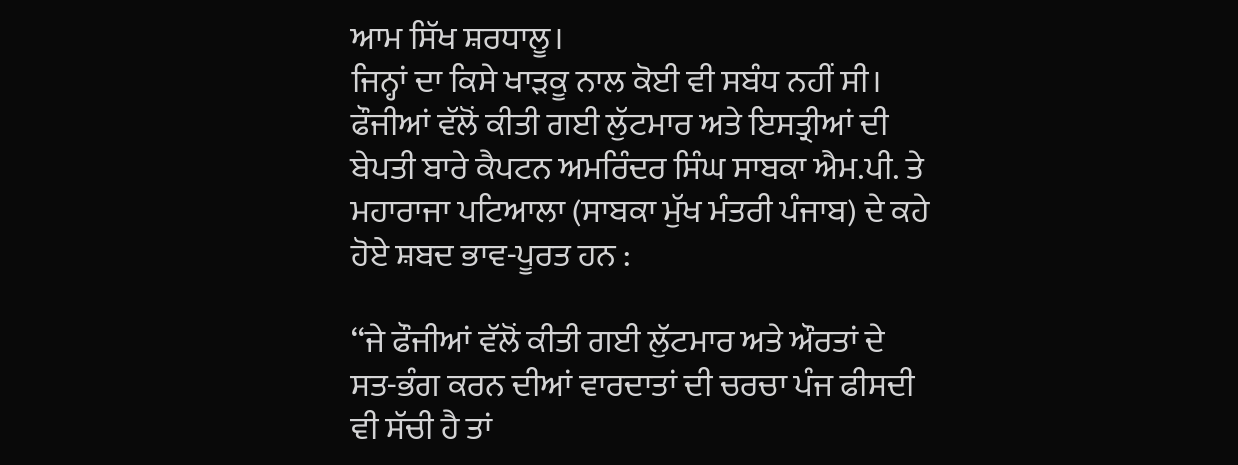ਆਮ ਸਿੱਖ ਸ਼ਰਧਾਲੂ।
ਜਿਨ੍ਹਾਂ ਦਾ ਕਿਸੇ ਖਾੜਕੂ ਨਾਲ ਕੋਈ ਵੀ ਸਬੰਧ ਨਹੀਂ ਸੀ।
ਫੌਜੀਆਂ ਵੱਲੋਂ ਕੀਤੀ ਗਈ ਲੁੱਟਮਾਰ ਅਤੇ ਇਸਤ੍ਰੀਆਂ ਦੀ ਬੇਪਤੀ ਬਾਰੇ ਕੈਪਟਨ ਅਮਰਿੰਦਰ ਸਿੰਘ ਸਾਬਕਾ ਐਮ.ਪੀ. ਤੇ ਮਹਾਰਾਜਾ ਪਟਿਆਲਾ (ਸਾਬਕਾ ਮੁੱਖ ਮੰਤਰੀ ਪੰਜਾਬ) ਦੇ ਕਹੇ ਹੋਏ ਸ਼ਬਦ ਭਾਵ-ਪੂਰਤ ਹਨ :

‘‘ਜੇ ਫੌਜੀਆਂ ਵੱਲੋਂ ਕੀਤੀ ਗਈ ਲੁੱਟਮਾਰ ਅਤੇ ਔਰਤਾਂ ਦੇ ਸਤ-ਭੰਗ ਕਰਨ ਦੀਆਂ ਵਾਰਦਾਤਾਂ ਦੀ ਚਰਚਾ ਪੰਜ ਫੀਸਦੀ ਵੀ ਸੱਚੀ ਹੈ ਤਾਂ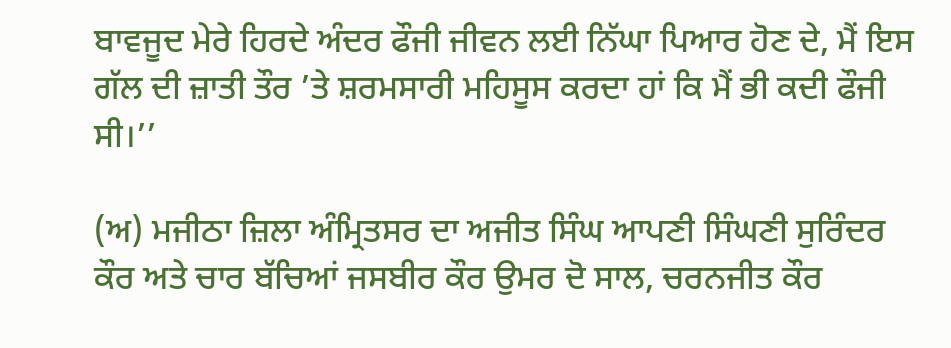ਬਾਵਜੂਦ ਮੇਰੇ ਹਿਰਦੇ ਅੰਦਰ ਫੌਜੀ ਜੀਵਨ ਲਈ ਨਿੱਘਾ ਪਿਆਰ ਹੋਣ ਦੇ, ਮੈਂ ਇਸ ਗੱਲ ਦੀ ਜ਼ਾਤੀ ਤੌਰ ’ਤੇ ਸ਼ਰਮਸਾਰੀ ਮਹਿਸੂਸ ਕਰਦਾ ਹਾਂ ਕਿ ਮੈਂ ਭੀ ਕਦੀ ਫੌਜੀ ਸੀ।’’

(ਅ) ਮਜੀਠਾ ਜ਼ਿਲਾ ਅੰਮ੍ਰਿਤਸਰ ਦਾ ਅਜੀਤ ਸਿੰਘ ਆਪਣੀ ਸਿੰਘਣੀ ਸੁਰਿੰਦਰ ਕੌਰ ਅਤੇ ਚਾਰ ਬੱਚਿਆਂ ਜਸਬੀਰ ਕੌਰ ਉਮਰ ਦੋ ਸਾਲ, ਚਰਨਜੀਤ ਕੌਰ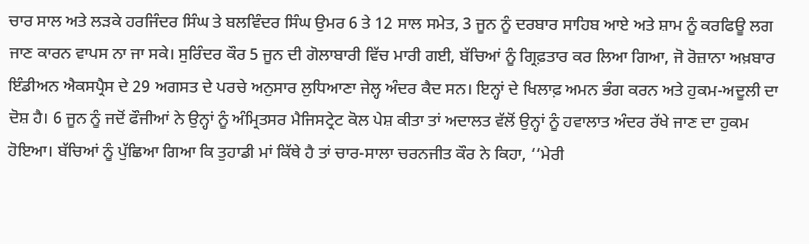ਚਾਰ ਸਾਲ ਅਤੇ ਲੜਕੇ ਹਰਜਿੰਦਰ ਸਿੰਘ ਤੇ ਬਲਵਿੰਦਰ ਸਿੰਘ ਉਮਰ 6 ਤੇ 12 ਸਾਲ ਸਮੇਤ, 3 ਜੂਨ ਨੂੰ ਦਰਬਾਰ ਸਾਹਿਬ ਆਏ ਅਤੇ ਸ਼ਾਮ ਨੂੰ ਕਰਫਿਊ ਲਗ ਜਾਣ ਕਾਰਨ ਵਾਪਸ ਨਾ ਜਾ ਸਕੇ। ਸੁਰਿੰਦਰ ਕੌਰ 5 ਜੂਨ ਦੀ ਗੋਲਾਬਾਰੀ ਵਿੱਚ ਮਾਰੀ ਗਈ, ਬੱਚਿਆਂ ਨੂੰ ਗ੍ਰਿਫ਼ਤਾਰ ਕਰ ਲਿਆ ਗਿਆ, ਜੋ ਰੋਜ਼ਾਨਾ ਅਖ਼ਬਾਰ ਇੰਡੀਅਨ ਐਕਸਪ੍ਰੈਸ ਦੇ 29 ਅਗਸਤ ਦੇ ਪਰਚੇ ਅਨੁਸਾਰ ਲੁਧਿਆਣਾ ਜੇਲ੍ਹ ਅੰਦਰ ਕੈਦ ਸਨ। ਇਨ੍ਹਾਂ ਦੇ ਖਿਲਾਫ਼ ਅਮਨ ਭੰਗ ਕਰਨ ਅਤੇ ਹੁਕਮ-ਅਦੂਲੀ ਦਾ ਦੋਸ਼ ਹੈ। 6 ਜੂਨ ਨੂੰ ਜਦੋਂ ਫੌਜੀਆਂ ਨੇ ਉਨ੍ਹਾਂ ਨੂੰ ਅੰਮ੍ਰਿਤਸਰ ਮੈਜਿਸਟ੍ਰੇਟ ਕੋਲ ਪੇਸ਼ ਕੀਤਾ ਤਾਂ ਅਦਾਲਤ ਵੱਲੋਂ ਉਨ੍ਹਾਂ ਨੂੰ ਹਵਾਲਾਤ ਅੰਦਰ ਰੱਖੇ ਜਾਣ ਦਾ ਹੁਕਮ ਹੋਇਆ। ਬੱਚਿਆਂ ਨੂੰ ਪੁੱਛਿਆ ਗਿਆ ਕਿ ਤੁਹਾਡੀ ਮਾਂ ਕਿੱਥੇ ਹੈ ਤਾਂ ਚਾਰ-ਸਾਲਾ ਚਰਨਜੀਤ ਕੌਰ ਨੇ ਕਿਹਾ, ‘‘ਮੇਰੀ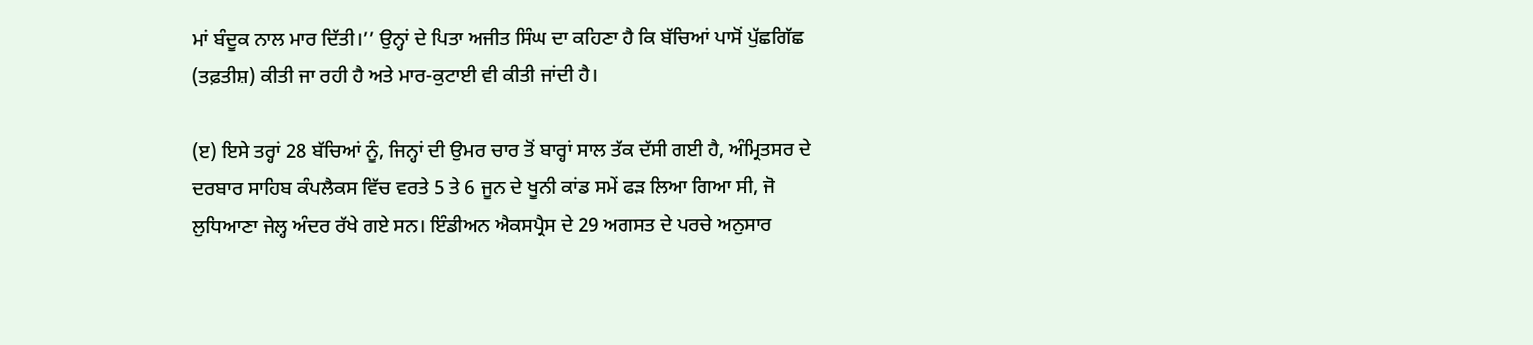ਮਾਂ ਬੰਦੂਕ ਨਾਲ ਮਾਰ ਦਿੱਤੀ।’’ ਉਨ੍ਹਾਂ ਦੇ ਪਿਤਾ ਅਜੀਤ ਸਿੰਘ ਦਾ ਕਹਿਣਾ ਹੈ ਕਿ ਬੱਚਿਆਂ ਪਾਸੋਂ ਪੁੱਛਗਿੱਛ (ਤਫ਼ਤੀਸ਼) ਕੀਤੀ ਜਾ ਰਹੀ ਹੈ ਅਤੇ ਮਾਰ-ਕੁਟਾਈ ਵੀ ਕੀਤੀ ਜਾਂਦੀ ਹੈ।

(ੲ) ਇਸੇ ਤਰ੍ਹਾਂ 28 ਬੱਚਿਆਂ ਨੂੰ, ਜਿਨ੍ਹਾਂ ਦੀ ਉਮਰ ਚਾਰ ਤੋਂ ਬਾਰ੍ਹਾਂ ਸਾਲ ਤੱਕ ਦੱਸੀ ਗਈ ਹੈ, ਅੰਮ੍ਰਿਤਸਰ ਦੇ ਦਰਬਾਰ ਸਾਹਿਬ ਕੰਪਲੈਕਸ ਵਿੱਚ ਵਰਤੇ 5 ਤੇ 6 ਜੂਨ ਦੇ ਖੂਨੀ ਕਾਂਡ ਸਮੇਂ ਫੜ ਲਿਆ ਗਿਆ ਸੀ, ਜੋ ਲੁਧਿਆਣਾ ਜੇਲ੍ਹ ਅੰਦਰ ਰੱਖੇ ਗਏ ਸਨ। ਇੰਡੀਅਨ ਐਕਸਪ੍ਰੈਸ ਦੇ 29 ਅਗਸਤ ਦੇ ਪਰਚੇ ਅਨੁਸਾਰ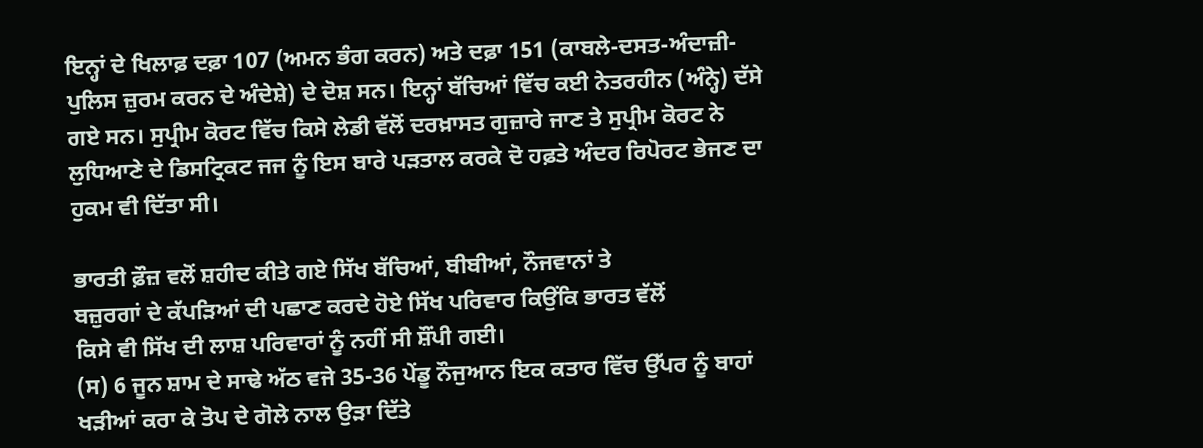ਇਨ੍ਹਾਂ ਦੇ ਖਿਲਾਫ਼ ਦਫ਼ਾ 107 (ਅਮਨ ਭੰਗ ਕਰਨ) ਅਤੇ ਦਫ਼ਾ 151 (ਕਾਬਲੇ-ਦਸਤ-ਅੰਦਾਜ਼ੀ-ਪੁਲਿਸ ਜ਼ੁਰਮ ਕਰਨ ਦੇ ਅੰਦੇਸ਼ੇ) ਦੇ ਦੋਸ਼ ਸਨ। ਇਨ੍ਹਾਂ ਬੱਚਿਆਂ ਵਿੱਚ ਕਈ ਨੇਤਰਹੀਨ (ਅੰਨ੍ਹੇ) ਦੱਸੇ ਗਏ ਸਨ। ਸੁਪ੍ਰੀਮ ਕੋਰਟ ਵਿੱਚ ਕਿਸੇ ਲੇਡੀ ਵੱਲੋਂ ਦਰਖ਼ਾਸਤ ਗੁਜ਼ਾਰੇ ਜਾਣ ਤੇ ਸੁਪ੍ਰੀਮ ਕੋਰਟ ਨੇ ਲੁਧਿਆਣੇ ਦੇ ਡਿਸਟ੍ਰਿਕਟ ਜਜ ਨੂੰ ਇਸ ਬਾਰੇ ਪੜਤਾਲ ਕਰਕੇ ਦੋ ਹਫ਼ਤੇ ਅੰਦਰ ਰਿਪੋਰਟ ਭੇਜਣ ਦਾ ਹੁਕਮ ਵੀ ਦਿੱਤਾ ਸੀ।

ਭਾਰਤੀ ਫ਼ੌਜ਼ ਵਲੋਂ ਸ਼ਹੀਦ ਕੀਤੇ ਗਏ ਸਿੱਖ ਬੱਚਿਆਂ, ਬੀਬੀਆਂ, ਨੌਜਵਾਨਾਂ ਤੇ
ਬਜ਼ੁਰਗਾਂ ਦੇ ਕੱਪੜਿਆਂ ਦੀ ਪਛਾਣ ਕਰਦੇ ਹੋਏ ਸਿੱਖ ਪਰਿਵਾਰ ਕਿਉਂਕਿ ਭਾਰਤ ਵੱਲੋਂ
ਕਿਸੇ ਵੀ ਸਿੱਖ ਦੀ ਲਾਸ਼ ਪਰਿਵਾਰਾਂ ਨੂੰ ਨਹੀਂ ਸੀ ਸ਼ੌਂਪੀ ਗਈ।
(ਸ) 6 ਜੂਨ ਸ਼ਾਮ ਦੇ ਸਾਢੇ ਅੱਠ ਵਜੇ 35-36 ਪੇਂਡੂ ਨੌਜੁਆਨ ਇਕ ਕਤਾਰ ਵਿੱਚ ਉੱਪਰ ਨੂੰ ਬਾਹਾਂ ਖੜੀਆਂ ਕਰਾ ਕੇ ਤੋਪ ਦੇ ਗੋਲੇ ਨਾਲ ਉੜਾ ਦਿੱਤੇ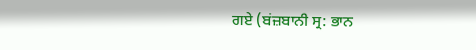ਗਏ (ਬਂਜ਼ਬਾਨੀ ਸ੍ਰ: ਭਾਨ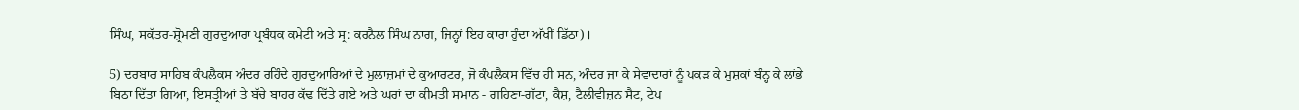ਸਿੰਘ, ਸਕੱਤਰ-ਸ਼੍ਰੋਮਣੀ ਗੁਰਦੁਆਰਾ ਪ੍ਰਬੰਧਕ ਕਮੇਟੀ ਅਤੇ ਸ੍ਰ: ਕਰਨੈਲ ਸਿੰਘ ਨਾਗ, ਜਿਨ੍ਹਾਂ ਇਹ ਕਾਰਾ ਹੁੰਦਾ ਅੱਖੀਂ ਡਿੱਠਾ)।

5) ਦਰਬਾਰ ਸਾਹਿਬ ਕੰਪਲੈਕਸ ਅੰਦਰ ਰਹਿੰਦੇ ਗੁਰਦੁਆਰਿਆਂ ਦੇ ਮੁਲਾਜ਼ਮਾਂ ਦੇ ਕੁਆਰਟਰ, ਜੋ ਕੰਪਲੈਕਸ ਵਿੱਚ ਹੀ ਸਨ, ਅੰਦਰ ਜਾ ਕੇ ਸੇਵਾਦਾਰਾਂ ਨੂੰ ਪਕੜ ਕੇ ਮੁਸ਼ਕਾਂ ਬੰਨ੍ਹ ਕੇ ਲਾਂਭੇ ਬਿਠਾ ਦਿੱਤਾ ਗਿਆ, ਇਸਤ੍ਰੀਆਂ ਤੇ ਬੱਚੇ ਬਾਹਰ ਕੱਢ ਦਿੱਤੇ ਗਏ ਅਤੇ ਘਰਾਂ ਦਾ ਕੀਮਤੀ ਸਮਾਨ - ਗਹਿਣਾ-ਗੱਟਾ, ਕੈਸ਼, ਟੈਲੀਵੀਜ਼ਨ ਸੈਟ, ਟੇਪ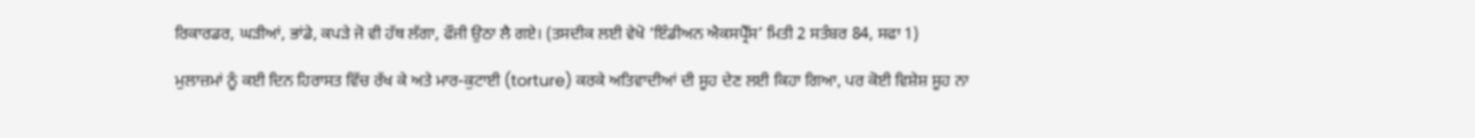ਰਿਕਾਰਡਰ, ਘੜੀਆਂ, ਭਾਂਡੇ, ਕਪੜੇ ਜੋ ਵੀ ਹੱਥ ਲੱਗਾ, ਫੌਜੀ ਉਠਾ ਲੈ ਗਏ। (ਤਸਦੀਕ ਲਈ ਵੇਖੋ ‘ਇੰਡੀਅਨ ਐਕਸਪ੍ਰੈੱਸ’ ਮਿਤੀ 2 ਸਤੰਬਰ 84, ਸਫਾ 1)

ਮੁਲਾਜ਼ਮਾਂ ਨੂੰ ਕਈ ਦਿਨ ਹਿਰਾਸਤ ਵਿੱਚ ਰੱਖ ਕੇ ਅਤੇ ਮਾਰ-ਕੁਟਾਈ (torture) ਕਰਕੇ ਅਤਿਵਾਦੀਆਂ ਦੀ ਸੂਹ ਦੇਣ ਲਈ ਕਿਹਾ ਗਿਆ, ਪਰ ਕੋਈ ਵਿਸ਼ੇਸ਼ ਸੂਹ ਨਾ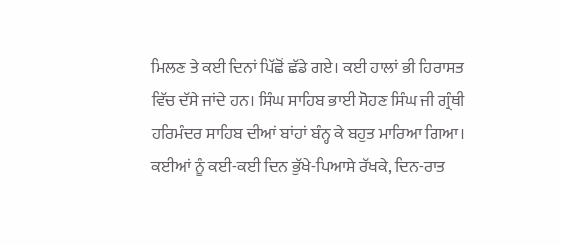ਮਿਲਣ ਤੇ ਕਈ ਦਿਨਾਂ ਪਿੱਛੋਂ ਛੱਡੇ ਗਏ। ਕਈ ਹਾਲਾਂ ਭੀ ਹਿਰਾਸਤ ਵਿੱਚ ਦੱਸੇ ਜਾਂਦੇ ਹਨ। ਸਿੰਘ ਸਾਹਿਬ ਭਾਈ ਸੋਹਣ ਸਿੰਘ ਜੀ ਗ੍ਰੰਥੀ ਹਰਿਮੰਦਰ ਸਾਹਿਬ ਦੀਆਂ ਬਾਂਹਾਂ ਬੰਨ੍ਹ ਕੇ ਬਹੁਤ ਮਾਰਿਆ ਗਿਆ। ਕਈਆਂ ਨੂੰ ਕਈ-ਕਈ ਦਿਨ ਭੁੱਖੇ-ਪਿਆਸੇ ਰੱਖਕੇ, ਦਿਨ-ਰਾਤ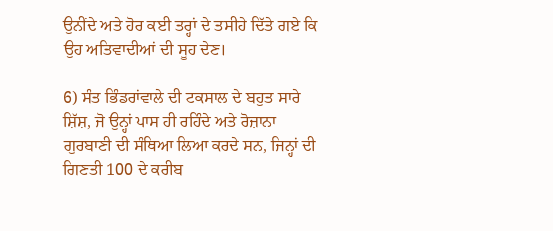ਉਨੀਂਦੇ ਅਤੇ ਹੋਰ ਕਈ ਤਰ੍ਹਾਂ ਦੇ ਤਸੀਹੇ ਦਿੱਤੇ ਗਏ ਕਿ ਉਹ ਅਤਿਵਾਦੀਆਂ ਦੀ ਸੂਹ ਦੇਣ।

6) ਸੰਤ ਭਿੰਡਰਾਂਵਾਲੇ ਦੀ ਟਕਸਾਲ ਦੇ ਬਹੁਤ ਸਾਰੇ ਸ਼ਿੱਸ਼, ਜੋ ਉਨ੍ਹਾਂ ਪਾਸ ਹੀ ਰਹਿੰਦੇ ਅਤੇ ਰੋਜ਼ਾਨਾ ਗੁਰਬਾਣੀ ਦੀ ਸੰਥਿਆ ਲਿਆ ਕਰਦੇ ਸਨ, ਜਿਨ੍ਹਾਂ ਦੀ ਗਿਣਤੀ 100 ਦੇ ਕਰੀਬ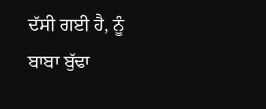ਦੱਸੀ ਗਈ ਹੈ, ਨੂੰ ਬਾਬਾ ਬੁੱਢਾ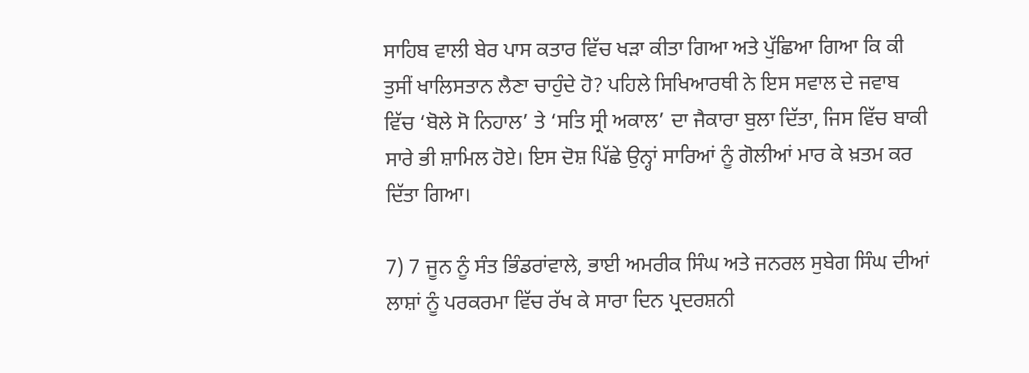ਸਾਹਿਬ ਵਾਲੀ ਬੇਰ ਪਾਸ ਕਤਾਰ ਵਿੱਚ ਖੜਾ ਕੀਤਾ ਗਿਆ ਅਤੇ ਪੁੱਛਿਆ ਗਿਆ ਕਿ ਕੀ ਤੁਸੀਂ ਖਾਲਿਸਤਾਨ ਲੈਣਾ ਚਾਹੁੰਦੇ ਹੋ? ਪਹਿਲੇ ਸਿਖਿਆਰਥੀ ਨੇ ਇਸ ਸਵਾਲ ਦੇ ਜਵਾਬ ਵਿੱਚ ‘ਬੋਲੇ ਸੋ ਨਿਹਾਲ’ ਤੇ ‘ਸਤਿ ਸ੍ਰੀ ਅਕਾਲ’ ਦਾ ਜੈਕਾਰਾ ਬੁਲਾ ਦਿੱਤਾ, ਜਿਸ ਵਿੱਚ ਬਾਕੀ ਸਾਰੇ ਭੀ ਸ਼ਾਮਿਲ ਹੋਏ। ਇਸ ਦੋਸ਼ ਪਿੱਛੇ ਉਨ੍ਹਾਂ ਸਾਰਿਆਂ ਨੂੰ ਗੋਲੀਆਂ ਮਾਰ ਕੇ ਖ਼ਤਮ ਕਰ ਦਿੱਤਾ ਗਿਆ।

7) 7 ਜੂਨ ਨੂੰ ਸੰਤ ਭਿੰਡਰਾਂਵਾਲੇ, ਭਾਈ ਅਮਰੀਕ ਸਿੰਘ ਅਤੇ ਜਨਰਲ ਸੁਬੇਗ ਸਿੰਘ ਦੀਆਂ ਲਾਸ਼ਾਂ ਨੂੰ ਪਰਕਰਮਾ ਵਿੱਚ ਰੱਖ ਕੇ ਸਾਰਾ ਦਿਨ ਪ੍ਰਦਰਸ਼ਨੀ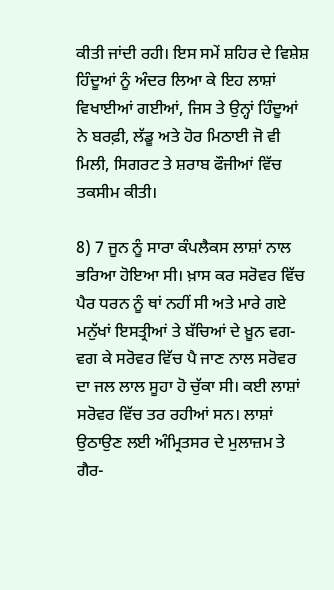ਕੀਤੀ ਜਾਂਦੀ ਰਹੀ। ਇਸ ਸਮੇਂ ਸ਼ਹਿਰ ਦੇ ਵਿਸ਼ੇਸ਼ ਹਿੰਦੂਆਂ ਨੂੰ ਅੰਦਰ ਲਿਆ ਕੇ ਇਹ ਲਾਸ਼ਾਂ ਵਿਖਾਈਆਂ ਗਈਆਂ, ਜਿਸ ਤੇ ਉਨ੍ਹਾਂ ਹਿੰਦੂਆਂ ਨੇ ਬਰਫ਼ੀ, ਲੱਡੂ ਅਤੇ ਹੋਰ ਮਿਠਾਈ ਜੋ ਵੀ ਮਿਲੀ, ਸਿਗਰਟ ਤੇ ਸ਼ਰਾਬ ਫੌਜੀਆਂ ਵਿੱਚ ਤਕਸੀਮ ਕੀਤੀ।

8) 7 ਜੂਨ ਨੂੰ ਸਾਰਾ ਕੰਪਲੈਕਸ ਲਾਸ਼ਾਂ ਨਾਲ ਭਰਿਆ ਹੋਇਆ ਸੀ। ਖ਼ਾਸ ਕਰ ਸਰੋਵਰ ਵਿੱਚ ਪੈਰ ਧਰਨ ਨੂੰ ਥਾਂ ਨਹੀਂ ਸੀ ਅਤੇ ਮਾਰੇ ਗਏ ਮਨੁੱਖਾਂ ਇਸਤ੍ਰੀਆਂ ਤੇ ਬੱਚਿਆਂ ਦੇ ਖ਼ੂਨ ਵਗ-ਵਗ ਕੇ ਸਰੋਵਰ ਵਿੱਚ ਪੈ ਜਾਣ ਨਾਲ ਸਰੋਵਰ ਦਾ ਜਲ ਲਾਲ ਸੂਹਾ ਹੋ ਚੁੱਕਾ ਸੀ। ਕਈ ਲਾਸ਼ਾਂ ਸਰੋਵਰ ਵਿੱਚ ਤਰ ਰਹੀਆਂ ਸਨ। ਲਾਸ਼ਾਂ ਉਠਾਉਣ ਲਈ ਅੰਮ੍ਰਿਤਸਰ ਦੇ ਮੁਲਾਜ਼ਮ ਤੇ ਗੈਰ-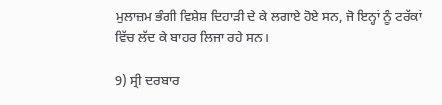ਮੁਲਾਜ਼ਮ ਭੰਗੀ ਵਿਸ਼ੇਸ਼ ਦਿਹਾੜੀ ਦੇ ਕੇ ਲਗਾਏ ਹੋਏ ਸਨ, ਜੋ ਇਨ੍ਹਾਂ ਨੂੰ ਟਰੱਕਾਂ ਵਿੱਚ ਲੱਦ ਕੇ ਬਾਹਰ ਲਿਜਾ ਰਹੇ ਸਨ।

9) ਸ੍ਰੀ ਦਰਬਾਰ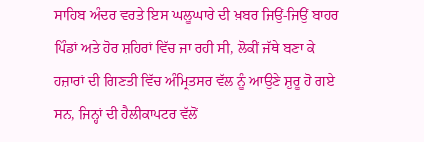ਸਾਹਿਬ ਅੰਦਰ ਵਰਤੇ ਇਸ ਘਲੂਘਾਰੇ ਦੀ ਖ਼ਬਰ ਜਿਉਂ-ਜਿਉਂ ਬਾਹਰ ਪਿੰਡਾਂ ਅਤੇ ਹੋਰ ਸ਼ਹਿਰਾਂ ਵਿੱਚ ਜਾ ਰਹੀ ਸੀ, ਲੋਕੀਂ ਜੱਥੇ ਬਣਾ ਕੇ ਹਜ਼ਾਰਾਂ ਦੀ ਗਿਣਤੀ ਵਿੱਚ ਅੰਮ੍ਰਿਤਸਰ ਵੱਲ ਨੂੰ ਆਉਣੇ ਸ਼ੁਰੂ ਹੋ ਗਏ ਸਨ, ਜਿਨ੍ਹਾਂ ਦੀ ਹੈਲੀਕਾਪਟਰ ਵੱਲੋਂ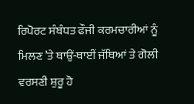ਰਿਪੋਰਟ ਸੰਬੰਧਤ ਫੌਜੀ ਕਰਮਚਾਰੀਆਂ ਨੂੰ ਮਿਲਣ ’ਤੇ ਥਾਉਂ-ਥਾਈਂ ਜੱਥਿਆਂ ਤੇ ਗੋਲੀ ਵਰਸਣੀ ਸ਼ੁਰੂ ਹੋ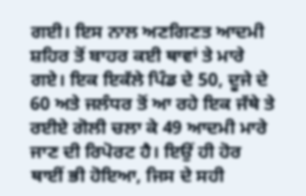ਗਈ। ਇਸ ਨਾਲ ਅਣਗਿਣਤ ਆਦਮੀ ਸ਼ਹਿਰ ਤੋਂ ਬਾਹਰ ਕਈ ਥਾਵਾਂ ਤੇ ਮਾਰੇ ਗਏ। ਇਕ ਇਕੱਲੇ ਪਿੰਡ ਦੇ 50, ਦੂਜੇ ਦੇ 60 ਅਤੇ ਜਲੰਧਰ ਤੋਂ ਆ ਰਹੇ ਇਕ ਜੱਥੇ ਤੇ ਰਈਏ ਗੋਲੀ ਚਲਾ ਕੇ 49 ਆਦਮੀ ਮਾਰੇ ਜਾਣ ਦੀ ਰਿਪੋਰਟ ਹੈ। ਇਉਂ ਹੀ ਹੋਰ ਥਾਈਂ ਭੀ ਹੋਇਆ, ਜਿਸ ਦੇ ਸਹੀ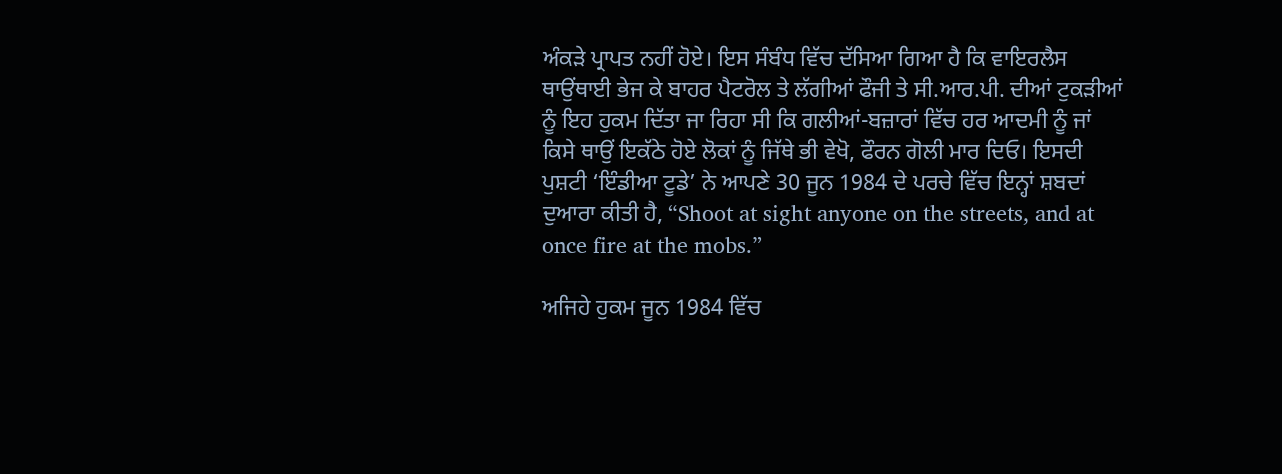ਅੰਕੜੇ ਪ੍ਰਾਪਤ ਨਹੀਂ ਹੋਏ। ਇਸ ਸੰਬੰਧ ਵਿੱਚ ਦੱਸਿਆ ਗਿਆ ਹੈ ਕਿ ਵਾਇਰਲੈਸ ਥਾਉਂਥਾਈ ਭੇਜ ਕੇ ਬਾਹਰ ਪੈਟਰੋਲ ਤੇ ਲੱਗੀਆਂ ਫੌਜੀ ਤੇ ਸੀ.ਆਰ.ਪੀ. ਦੀਆਂ ਟੁਕੜੀਆਂ ਨੂੰ ਇਹ ਹੁਕਮ ਦਿੱਤਾ ਜਾ ਰਿਹਾ ਸੀ ਕਿ ਗਲੀਆਂ-ਬਜ਼ਾਰਾਂ ਵਿੱਚ ਹਰ ਆਦਮੀ ਨੂੰ ਜਾਂ ਕਿਸੇ ਥਾਉਂ ਇਕੱਠੇ ਹੋਏ ਲੋਕਾਂ ਨੂੰ ਜਿੱਥੇ ਭੀ ਵੇਖੋ, ਫੌਰਨ ਗੋਲੀ ਮਾਰ ਦਿਓ। ਇਸਦੀ ਪੁਸ਼ਟੀ ‘ਇੰਡੀਆ ਟੂਡੇ’ ਨੇ ਆਪਣੇ 30 ਜੂਨ 1984 ਦੇ ਪਰਚੇ ਵਿੱਚ ਇਨ੍ਹਾਂ ਸ਼ਬਦਾਂ ਦੁਆਰਾ ਕੀਤੀ ਹੈ, “Shoot at sight anyone on the streets, and at once fire at the mobs.”

ਅਜਿਹੇ ਹੁਕਮ ਜੂਨ 1984 ਵਿੱਚ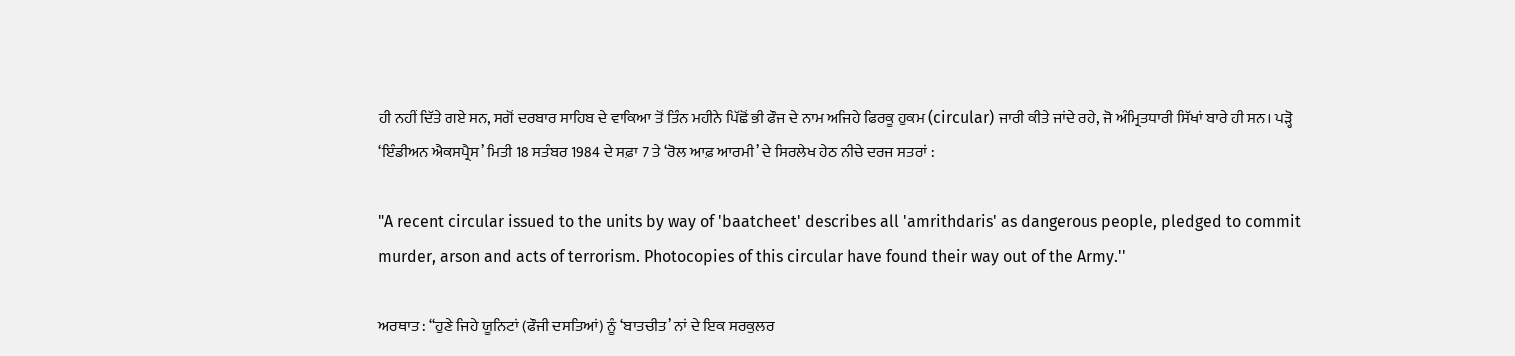ਹੀ ਨਹੀਂ ਦਿੱਤੇ ਗਏ ਸਨ, ਸਗੋਂ ਦਰਬਾਰ ਸਾਹਿਬ ਦੇ ਵਾਕਿਆ ਤੋਂ ਤਿੰਨ ਮਹੀਨੇ ਪਿੱਛੋਂ ਭੀ ਫੌਜ ਦੇ ਨਾਮ ਅਜਿਹੇ ਫਿਰਕੂ ਹੁਕਮ (circular) ਜਾਰੀ ਕੀਤੇ ਜਾਂਦੇ ਰਹੇ, ਜੋ ਅੰਮ੍ਰਿਤਧਾਰੀ ਸਿੱਖਾਂ ਬਾਰੇ ਹੀ ਸਨ। ਪੜ੍ਹੋ ‘ਇੰਡੀਅਨ ਐਕਸਪ੍ਰੈਸ’ ਮਿਤੀ 18 ਸਤੰਬਰ 1984 ਦੇ ਸਫ਼ਾ 7 ਤੇ ‘ਰੋਲ ਆਫ਼ ਆਰਮੀ’ ਦੇ ਸਿਰਲੇਖ ਹੇਠ ਨੀਚੇ ਦਰਜ ਸਤਰਾਂ :

"A recent circular issued to the units by way of 'baatcheet' describes all 'amrithdaris' as dangerous people, pledged to commit murder, arson and acts of terrorism. Photocopies of this circular have found their way out of the Army.''

ਅਰਥਾਤ : ‘‘ਹੁਣੇ ਜਿਹੇ ਯੂਨਿਟਾਂ (ਫੌਜੀ ਦਸਤਿਆਂ) ਨੂੰ ‘ਬਾਤਚੀਤ’ ਨਾਂ ਦੇ ਇਕ ਸਰਕੁਲਰ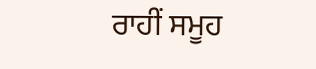ਰਾਹੀਂ ਸਮੂਹ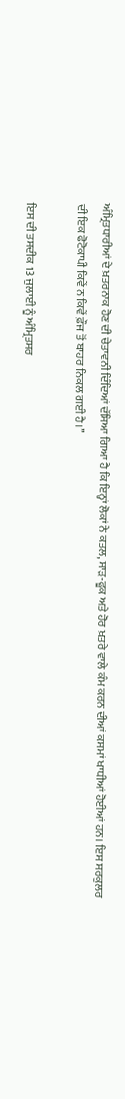ਅੰਮ੍ਰਿਤਧਾਰੀਆਂ ਦੇ ਖ਼ਤਰਨਾਕ ਹੋਣ ਦੀ ਚੇਤਾਵਨੀ ਦਿੰਦਿਆਂ ਦੱਸਿਆ ਗਿਆ ਹੈ ਕਿ ਇਨ੍ਹਾਂ ਲੋਕਾਂ ਨੇ ਕਤਲ, ਸਾੜ-ਫੂਕ ਅਤੇ ਹੋਰ ਖ਼ਤਰੇ ਵਾਲੇ ਕੰਮ ਕਰਨ ਦੀਆਂ ਕਸਮਾਂ ਖਾਧੀਆਂ ਹੋਈਆਂ ਹਨ। ਇਸ ਸਰਕੁਲਰ ਦੀ ਇਕ ਫੋਟੋਕਾਪੀ ਕਿਵੇਂ ਨ ਕਿਵੇਂ ਫ਼ੌਜ ਤੋਂ ਬਾਹਰ ਨਿਕਲ ਗਈ ਹੈ।’’

ਇਸ ਦੀ ਤਸਦੀਕ 13 ਜੁਲਾਈ ਨੂੰ ਅੰਮ੍ਰਿਤਸਰ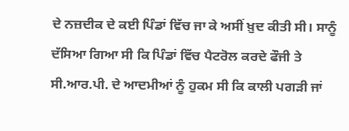ਦੇ ਨਜ਼ਦੀਕ ਦੇ ਕਈ ਪਿੰਡਾਂ ਵਿੱਚ ਜਾ ਕੇ ਅਸੀਂ ਖ਼ੁਦ ਕੀਤੀ ਸੀ। ਸਾਨੂੰ ਦੱਸਿਆ ਗਿਆ ਸੀ ਕਿ ਪਿੰਡਾਂ ਵਿੱਚ ਪੈਟਰੋਲ ਕਰਦੇ ਫੌਜੀ ਤੇ ਸੀ.ਆਰ.ਪੀ. ਦੇ ਆਦਮੀਆਂ ਨੂੰ ਹੁਕਮ ਸੀ ਕਿ ਕਾਲੀ ਪਗੜੀ ਜਾਂ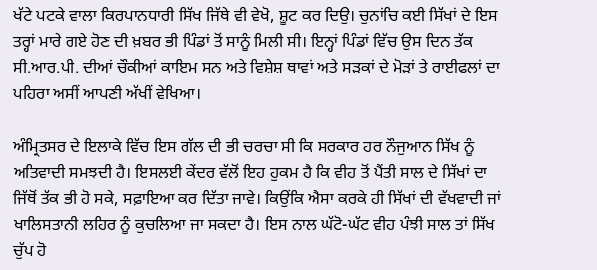ਖੱਟੇ ਪਟਕੇ ਵਾਲਾ ਕਿਰਪਾਨਧਾਰੀ ਸਿੱਖ ਜਿੱਥੇ ਵੀ ਵੇਖੋ, ਸ਼ੂਟ ਕਰ ਦਿਉ। ਚੁਨਾਂਚਿ ਕਈ ਸਿੱਖਾਂ ਦੇ ਇਸ ਤਰ੍ਹਾਂ ਮਾਰੇ ਗਏ ਹੋਣ ਦੀ ਖ਼ਬਰ ਭੀ ਪਿੰਡਾਂ ਤੋਂ ਸਾਨੂੰ ਮਿਲੀ ਸੀ। ਇਨ੍ਹਾਂ ਪਿੰਡਾਂ ਵਿੱਚ ਉਸ ਦਿਨ ਤੱਕ ਸੀ.ਆਰ.ਪੀ. ਦੀਆਂ ਚੌਕੀਆਂ ਕਾਇਮ ਸਨ ਅਤੇ ਵਿਸ਼ੇਸ਼ ਥਾਵਾਂ ਅਤੇ ਸੜਕਾਂ ਦੇ ਮੋੜਾਂ ਤੇ ਰਾਈਫਲਾਂ ਦਾ ਪਹਿਰਾ ਅਸੀਂ ਆਪਣੀ ਅੱਖੀਂ ਵੇਖਿਆ।

ਅੰਮ੍ਰਿਤਸਰ ਦੇ ਇਲਾਕੇ ਵਿੱਚ ਇਸ ਗੱਲ ਦੀ ਭੀ ਚਰਚਾ ਸੀ ਕਿ ਸਰਕਾਰ ਹਰ ਨੌਜੁਆਨ ਸਿੱਖ ਨੂੰ ਅਤਿਵਾਦੀ ਸਮਝਦੀ ਹੈ। ਇਸਲਈ ਕੇਂਦਰ ਵੱਲੋਂ ਇਹ ਹੁਕਮ ਹੈ ਕਿ ਵੀਹ ਤੋਂ ਪੈਂਤੀ ਸਾਲ ਦੇ ਸਿੱਖਾਂ ਦਾ ਜਿੱਥੋਂ ਤੱਕ ਭੀ ਹੋ ਸਕੇ, ਸਫ਼ਾਇਆ ਕਰ ਦਿੱਤਾ ਜਾਵੇ। ਕਿਉਂਕਿ ਐਸਾ ਕਰਕੇ ਹੀ ਸਿੱਖਾਂ ਦੀ ਵੱਖਵਾਦੀ ਜਾਂ ਖਾਲਿਸਤਾਨੀ ਲਹਿਰ ਨੂੰ ਕੁਚਲਿਆ ਜਾ ਸਕਦਾ ਹੈ। ਇਸ ਨਾਲ ਘੱਟੋ-ਘੱਟ ਵੀਹ ਪੰਝੀ ਸਾਲ ਤਾਂ ਸਿੱਖ ਚੁੱਪ ਹੋ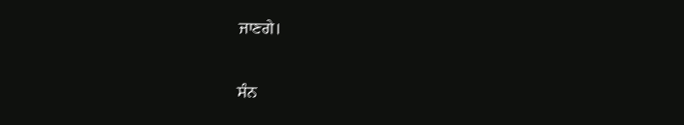ਜਾਣਗੇ।

ਸੰਨ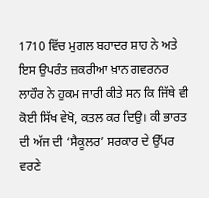1710 ਵਿੱਚ ਮੁਗਲ ਬਹਾਦਰ ਸ਼ਾਹ ਨੇ ਅਤੇ ਇਸ ਉਪਰੰਤ ਜ਼ਕਰੀਆ ਖ਼ਾਨ ਗਵਰਨਰ ਲਾਹੌਰ ਨੇ ਹੁਕਮ ਜਾਰੀ ਕੀਤੇ ਸਨ ਕਿ ਜਿੱਥੇ ਵੀ ਕੋਈ ਸਿੱਖ ਵੇਖੋ, ਕਤਲ ਕਰ ਦਿਉ। ਕੀ ਭਾਰਤ ਦੀ ਅੱਜ ਦੀ ‘ਸੈਕੂਲਰ’ ਸਰਕਾਰ ਦੇ ਉੱਪਰ ਵਰਣੇ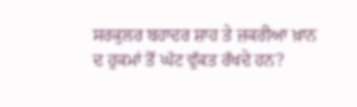ਸਰਕੁਲਰ ਬਹਾਦਰ ਸ਼ਾਹ ਤੇ ਜ਼ਕਰੀਆ ਖ਼ਾਨ ਦ ਹੁਕਮਾਂ ਤੋਂ ਘੱਟ ਵੁੱਕਤ ਰੱਖਦੇ ਹਨ?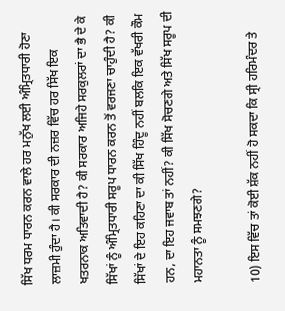ਸਿੱਖ ਧਰਮ ਧਾਰਨ ਕਰਨ ਵਾਲੇ ਹਰ ਮਨੁੱਖ ਲਈ ਅੰਮ੍ਰਿਤਧਾਰੀ ਹੋਣਾ ਲਾਜ਼ਮੀ ਹੁੰਦਾ ਹੈ। ਕੀ ਸਰਕਾਰ ਦੀ ਨਜ਼ਰ ਵਿੱਚ ਹਰ ਸਿੱਖ ਇਕ ਖਤਰਨਾਕ ਅਤਿਵਾਦੀ ਹੈ? ਕੀ ਸਰਕਾਰ ਅਜਿਹੇ ਸਰਕੁਲਰਾਂ ਦਾ ਭੈ ਦੇ ਕੇ ਸਿੱਖਾਂ ਨੂੰ ਅੰਮ੍ਰਿਤਧਾਰੀ ਸਰੂਪ ਧਾਰਨ ਕਰਨ ਤੋਂ ਵਰਜਣਾ ਚਾਹੁੰਦੀ ਹੈ? ਕੀ ਸਿੱਖਾਂ ਦੇ ਇਹ ਕਹਿਣਾ ਦਾ ਕੀ ਸਿੱਖ ਹਿੰਦੂ ਨਹੀਂ ਬਲਕਿ ਇਕ ਵੱਖਰੀ ਕੌਮ ਹਨ, ਦਾ ਇਹ ਜਵਾਬ ਤਾਂ ਨਹੀਂ? ਕੀ ਸਿੱਖ ਸੋਚਣਗੇ ਅਤੇ ਸਿੱਖ ਸਰੂਪ ਦੀ ਮਹਾਨਤਾ ਨੂੰ ਸਮਝਣਗੇ?

10) ਇਸ ਵਿੱਚ ਤਾਂ ਕੋਈ ਸ਼ੱਕ ਨਹੀਂ ਹੋ ਸਕਦਾ ਕਿ ਸ੍ਰੀ ਹਰਿਮੰਦਰ ਤੇ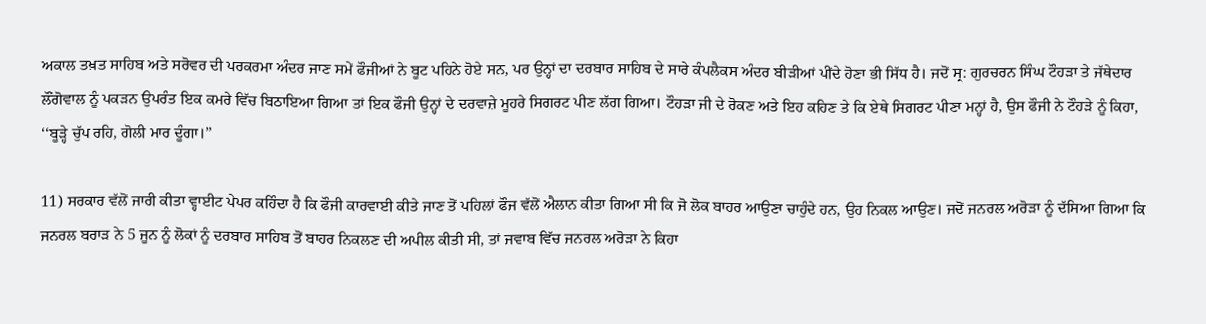ਅਕਾਲ ਤਖ਼ਤ ਸਾਹਿਬ ਅਤੇ ਸਰੋਵਰ ਦੀ ਪਰਕਰਮਾ ਅੰਦਰ ਜਾਣ ਸਮੇਂ ਫੌਜੀਆਂ ਨੇ ਬੂਟ ਪਹਿਨੇ ਹੋਏ ਸਨ, ਪਰ ਉਨ੍ਹਾਂ ਦਾ ਦਰਬਾਰ ਸਾਹਿਬ ਦੇ ਸਾਰੇ ਕੰਪਲੈਕਸ ਅੰਦਰ ਬੀੜੀਆਂ ਪੀਂਦੇ ਹੋਣਾ ਭੀ ਸਿੱਧ ਹੈ। ਜਦੋਂ ਸ੍ਰ: ਗੁਰਚਰਨ ਸਿੰਘ ਟੌਹੜਾ ਤੇ ਜੱਥੇਦਾਰ ਲੌਂਗੋਵਾਲ ਨੂੰ ਪਕੜਨ ਉਪਰੰਤ ਇਕ ਕਮਰੇ ਵਿੱਚ ਬਿਠਾਇਆ ਗਿਆ ਤਾਂ ਇਕ ਫੌਜੀ ਉਨ੍ਹਾਂ ਦੇ ਦਰਵਾਜ਼ੇ ਮੂਹਰੇ ਸਿਗਰਟ ਪੀਣ ਲੱਗ ਗਿਆ। ਟੌਹੜਾ ਜੀ ਦੇ ਰੋਕਣ ਅਤੇ ਇਹ ਕਹਿਣ ਤੇ ਕਿ ਏਥੇ ਸਿਗਰਟ ਪੀਣਾ ਮਨ੍ਹਾਂ ਹੈ, ਉਸ ਫੌਜੀ ਨੇ ਟੌਹੜੇ ਨੂੰ ਕਿਹਾ, ‘‘ਬੂੜ੍ਹੇ ਚੁੱਪ ਰਹਿ, ਗੋਲੀ ਮਾਰ ਦੂੰਗਾ।’’

11) ਸਰਕਾਰ ਵੱਲੋਂ ਜਾਰੀ ਕੀਤਾ ਵ੍ਹਾਈਟ ਪੇਪਰ ਕਹਿੰਦਾ ਹੈ ਕਿ ਫੌਜੀ ਕਾਰਵਾਈ ਕੀਤੇ ਜਾਣ ਤੋਂ ਪਹਿਲਾਂ ਫੌਜ ਵੱਲੋਂ ਐਲਾਨ ਕੀਤਾ ਗਿਆ ਸੀ ਕਿ ਜੋ ਲੋਕ ਬਾਹਰ ਆਉਣਾ ਚਾਹੁੰਦੇ ਹਨ, ਉਹ ਨਿਕਲ ਆਉਣ। ਜਦੋਂ ਜਨਰਲ ਅਰੋੜਾ ਨੂੰ ਦੱਸਿਆ ਗਿਆ ਕਿ ਜਨਰਲ ਬਰਾੜ ਨੇ 5 ਜੂਨ ਨੂੰ ਲੋਕਾਂ ਨੂੰ ਦਰਬਾਰ ਸਾਹਿਬ ਤੋਂ ਬਾਹਰ ਨਿਕਲਣ ਦੀ ਅਪੀਲ ਕੀਤੀ ਸੀ, ਤਾਂ ਜਵਾਬ ਵਿੱਚ ਜਨਰਲ ਅਰੋੜਾ ਨੇ ਕਿਹਾ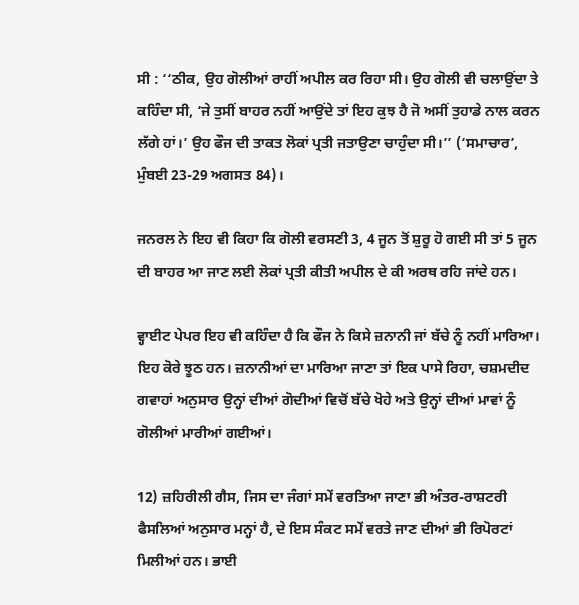ਸੀ : ‘‘ਠੀਕ, ਉਹ ਗੋਲੀਆਂ ਰਾਹੀਂ ਅਪੀਲ ਕਰ ਰਿਹਾ ਸੀ। ਉਹ ਗੋਲੀ ਵੀ ਚਲਾਉਂਦਾ ਤੇ ਕਹਿੰਦਾ ਸੀ, ‘ਜੇ ਤੁਸੀਂ ਬਾਹਰ ਨਹੀਂ ਆਉਂਦੇ ਤਾਂ ਇਹ ਕੁਝ ਹੈ ਜੋ ਅਸੀਂ ਤੁਹਾਡੇ ਨਾਲ ਕਰਨ ਲੱਗੇ ਹਾਂ।’ ਉਹ ਫੌਜ ਦੀ ਤਾਕਤ ਲੋਕਾਂ ਪ੍ਰਤੀ ਜਤਾਉਣਾ ਚਾਹੁੰਦਾ ਸੀ।’’ (‘ਸਮਾਚਾਰ’, ਮੁੰਬਈ 23-29 ਅਗਸਤ 84)।

ਜਨਰਲ ਨੇ ਇਹ ਵੀ ਕਿਹਾ ਕਿ ਗੋਲੀ ਵਰਸਣੀ 3, 4 ਜੂਨ ਤੋਂ ਸ਼ੁਰੂ ਹੋ ਗਈ ਸੀ ਤਾਂ 5 ਜੂਨ ਦੀ ਬਾਹਰ ਆ ਜਾਣ ਲਈ ਲੋਕਾਂ ਪ੍ਰਤੀ ਕੀਤੀ ਅਪੀਲ ਦੇ ਕੀ ਅਰਥ ਰਹਿ ਜਾਂਦੇ ਹਨ।

ਵ੍ਹਾਈਟ ਪੇਪਰ ਇਹ ਵੀ ਕਹਿੰਦਾ ਹੈ ਕਿ ਫੌਜ ਨੇ ਕਿਸੇ ਜ਼ਨਾਨੀ ਜਾਂ ਬੱਚੇ ਨੂੰ ਨਹੀਂ ਮਾਰਿਆ। ਇਹ ਕੋਰੇ ਝੂਠ ਹਨ। ਜ਼ਨਾਨੀਆਂ ਦਾ ਮਾਰਿਆ ਜਾਣਾ ਤਾਂ ਇਕ ਪਾਸੇ ਰਿਹਾ, ਚਸ਼ਮਦੀਦ ਗਵਾਹਾਂ ਅਨੁਸਾਰ ਉਨ੍ਹਾਂ ਦੀਆਂ ਗੋਦੀਆਂ ਵਿਚੋਂ ਬੱਚੇ ਖੋਹੇ ਅਤੇ ਉਨ੍ਹਾਂ ਦੀਆਂ ਮਾਵਾਂ ਨੂੰ ਗੋਲੀਆਂ ਮਾਰੀਆਂ ਗਈਆਂ।

12) ਜ਼ਹਿਰੀਲੀ ਗੈਸ, ਜਿਸ ਦਾ ਜੰਗਾਂ ਸਮੇਂ ਵਰਤਿਆ ਜਾਣਾ ਭੀ ਅੰਤਰ-ਰਾਸ਼ਟਰੀ ਫੈਸਲਿਆਂ ਅਨੁਸਾਰ ਮਨ੍ਹਾਂ ਹੈ, ਦੇ ਇਸ ਸੰਕਟ ਸਮੇਂ ਵਰਤੇ ਜਾਣ ਦੀਆਂ ਭੀ ਰਿਪੋਰਟਾਂ ਮਿਲੀਆਂ ਹਨ। ਭਾਈ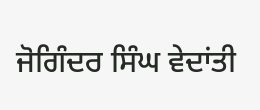ਜੋਗਿੰਦਰ ਸਿੰਘ ਵੇਦਾਂਤੀ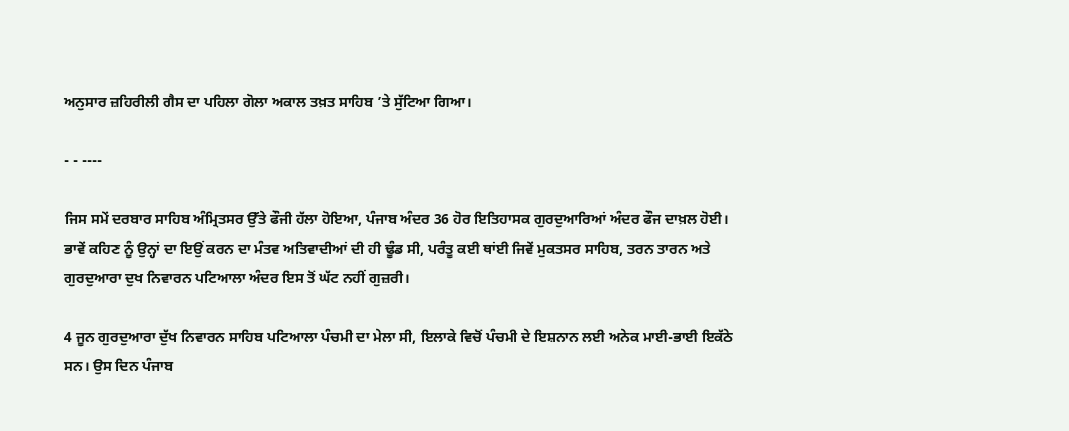ਅਨੁਸਾਰ ਜ਼ਹਿਰੀਲੀ ਗੈਸ ਦਾ ਪਹਿਲਾ ਗੋਲਾ ਅਕਾਲ ਤਖ਼ਤ ਸਾਹਿਬ ’ਤੇ ਸੁੱਟਿਆ ਗਿਆ।

- - ----

ਜਿਸ ਸਮੇਂ ਦਰਬਾਰ ਸਾਹਿਬ ਅੰਮ੍ਰਿਤਸਰ ਉੱਤੇ ਫੌਜੀ ਹੱਲਾ ਹੋਇਆ, ਪੰਜਾਬ ਅੰਦਰ 36 ਹੋਰ ਇਤਿਹਾਸਕ ਗੁਰਦੁਆਰਿਆਂ ਅੰਦਰ ਫੌਜ ਦਾਖ਼ਲ ਹੋਈ। ਭਾਵੇਂ ਕਹਿਣ ਨੂੰ ਉਨ੍ਹਾਂ ਦਾ ਇਉਂ ਕਰਨ ਦਾ ਮੰਤਵ ਅਤਿਵਾਦੀਆਂ ਦੀ ਹੀ ਢੂੰਡ ਸੀ, ਪਰੰਤੂ ਕਈ ਥਾਂਈ ਜਿਵੇਂ ਮੁਕਤਸਰ ਸਾਹਿਬ, ਤਰਨ ਤਾਰਨ ਅਤੇ ਗੁਰਦੁਆਰਾ ਦੁਖ ਨਿਵਾਰਨ ਪਟਿਆਲਾ ਅੰਦਰ ਇਸ ਤੋਂ ਘੱਟ ਨਹੀਂ ਗੁਜ਼ਰੀ।

4 ਜੂਨ ਗੁਰਦੁਆਰਾ ਦੁੱਖ ਨਿਵਾਰਨ ਸਾਹਿਬ ਪਟਿਆਲਾ ਪੰਚਮੀ ਦਾ ਮੇਲਾ ਸੀ, ਇਲਾਕੇ ਵਿਚੋਂ ਪੰਚਮੀ ਦੇ ਇਸ਼ਨਾਨ ਲਈ ਅਨੇਕ ਮਾਈ-ਭਾਈ ਇਕੱਠੇ ਸਨ। ਉਸ ਦਿਨ ਪੰਜਾਬ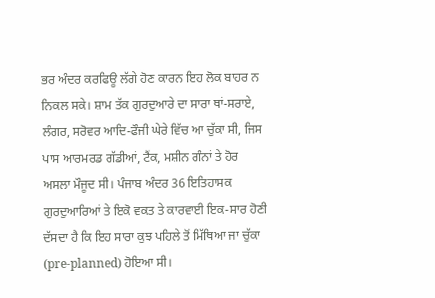ਭਰ ਅੰਦਰ ਕਰਫਿਊ ਲੱਗੇ ਹੋਣ ਕਾਰਨ ਇਹ ਲੋਕ ਬਾਹਰ ਨ ਨਿਕਲ ਸਕੇ। ਸ਼ਾਮ ਤੱਕ ਗੁਰਦੁਆਰੇ ਦਾ ਸਾਰਾ ਥਾਂ-ਸਰਾਏ, ਲੰਗਰ, ਸਰੋਵਰ ਆਦਿ-ਫੌਜੀ ਘੇਰੇ ਵਿੱਚ ਆ ਚੁੱਕਾ ਸੀ, ਜਿਸ ਪਾਸ ਆਰਮਰਡ ਗੱਡੀਆਂ, ਟੈਂਕ, ਮਸ਼ੀਨ ਗੰਨਾਂ ਤੇ ਹੋਰ ਅਸਲਾ ਮੌਜੂਦ ਸੀ। ਪੰਜਾਬ ਅੰਦਰ 36 ਇਤਿਹਾਸਕ ਗੁਰਦੁਆਰਿਆਂ ਤੇ ਇਕੋ ਵਕਤ ਤੇ ਕਾਰਵਾਈ ਇਕ-ਸਾਰ ਹੋਣੀ ਦੱਸਦਾ ਹੈ ਕਿ ਇਹ ਸਾਰਾ ਕੁਝ ਪਹਿਲੇ ਤੋਂ ਮਿੱਥਿਆ ਜਾ ਚੁੱਕਾ (pre-planned) ਹੋਇਆ ਸੀ।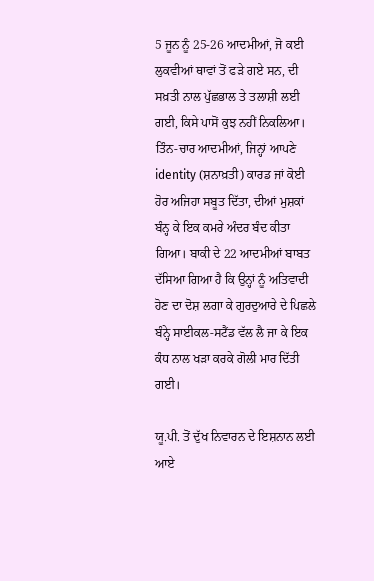5 ਜੂਨ ਨੂੰ 25-26 ਆਦਮੀਆਂ, ਜੋ ਕਈ ਲੁਕਵੀਆਂ ਥਾਵਾਂ ਤੋਂ ਫੜੇ ਗਏ ਸਨ, ਦੀ ਸਖ਼ਤੀ ਨਾਲ ਪੁੱਛਭਾਲ ਤੇ ਤਲਾਸ਼ੀ ਲਈ ਗਈ, ਕਿਸੇ ਪਾਸੋਂ ਕੁਝ ਨਹੀਂ ਨਿਕਲਿਆ। ਤਿੰਨ-ਚਾਰ ਆਦਮੀਆਂ, ਜਿਨ੍ਹਾਂ ਆਪਣੇ identity (ਸ਼ਨਾਖ਼ਤੀ) ਕਾਰਡ ਜਾਂ ਕੋਈ ਹੋਰ ਅਜਿਹਾ ਸਬੂਤ ਦਿੱਤਾ, ਦੀਆਂ ਮੁਸ਼ਕਾਂ ਬੰਨ੍ਹ ਕੇ ਇਕ ਕਮਰੇ ਅੰਦਰ ਬੰਦ ਕੀਤਾ ਗਿਆ। ਬਾਕੀ ਦੇ 22 ਆਦਮੀਆਂ ਬਾਬਤ ਦੱਸਿਆ ਗਿਆ ਹੈ ਕਿ ਉਨ੍ਹਾਂ ਨੂੰ ਅਤਿਵਾਦੀ ਹੋਣ ਦਾ ਦੋਸ਼ ਲਗਾ ਕੇ ਗੁਰਦੁਆਰੇ ਦੇ ਪਿਛਲੇ ਬੰਨ੍ਹੇ ਸਾਈਕਲ-ਸਟੈਂਡ ਵੱਲ ਲੈ ਜਾ ਕੇ ਇਕ ਕੰਧ ਨਾਲ ਖੜਾ ਕਰਕੇ ਗੋਲੀ ਮਾਰ ਦਿੱਤੀ ਗਈ।

ਯੂ.ਪੀ. ਤੋਂ ਦੁੱਖ ਨਿਵਾਰਨ ਦੇ ਇਸ਼ਨਾਨ ਲਈ ਆਏ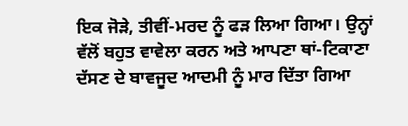ਇਕ ਜੋੜੇ, ਤੀਵੀਂ-ਮਰਦ ਨੂੰ ਫੜ ਲਿਆ ਗਿਆ। ਉਨ੍ਹਾਂ ਵੱਲੋਂ ਬਹੁਤ ਵਾਵੇਲਾ ਕਰਨ ਅਤੇ ਆਪਣਾ ਥਾਂ-ਟਿਕਾਣਾ ਦੱਸਣ ਦੇ ਬਾਵਜੂਦ ਆਦਮੀ ਨੂੰ ਮਾਰ ਦਿੱਤਾ ਗਿਆ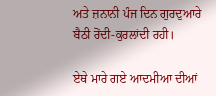ਅਤੇ ਜ਼ਨਾਨੀ ਪੰਜ ਦਿਨ ਗੁਰਦੁਆਰੇ ਬੈਠੀ ਰੋਂਦੀ-ਕੁਰਲਾਂਦੀ ਰਹੀ।

ਏਥੇ ਮਾਰੇ ਗਏ ਆਦਮੀਆ ਦੀਆਂ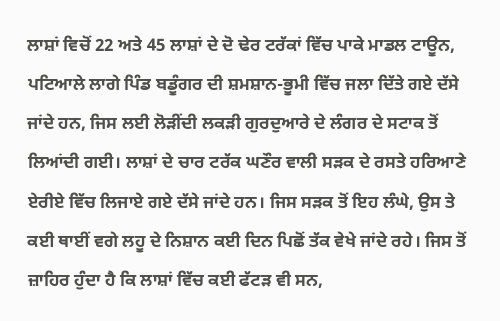ਲਾਸ਼ਾਂ ਵਿਚੋਂ 22 ਅਤੇ 45 ਲਾਸ਼ਾਂ ਦੇ ਦੋ ਢੇਰ ਟਰੱਕਾਂ ਵਿੱਚ ਪਾਕੇ ਮਾਡਲ ਟਾਊਨ, ਪਟਿਆਲੇ ਲਾਗੇ ਪਿੰਡ ਬਡੂੰਗਰ ਦੀ ਸ਼ਮਸ਼ਾਨ-ਭੂਮੀ ਵਿੱਚ ਜਲਾ ਦਿੱਤੇ ਗਏ ਦੱਸੇ ਜਾਂਦੇ ਹਨ, ਜਿਸ ਲਈ ਲੋੜੀਂਦੀ ਲਕੜੀ ਗੁਰਦੁਆਰੇ ਦੇ ਲੰਗਰ ਦੇ ਸਟਾਕ ਤੋਂ ਲਿਆਂਦੀ ਗਈ। ਲਾਸ਼ਾਂ ਦੇ ਚਾਰ ਟਰੱਕ ਘਣੌਰ ਵਾਲੀ ਸੜਕ ਦੇ ਰਸਤੇ ਹਰਿਆਣੇ ਏਰੀਏ ਵਿੱਚ ਲਿਜਾਏ ਗਏ ਦੱਸੇ ਜਾਂਦੇ ਹਨ। ਜਿਸ ਸੜਕ ਤੋਂ ਇਹ ਲੰਘੇ, ਉਸ ਤੇ ਕਈ ਥਾਈਂ ਵਗੇ ਲਹੂ ਦੇ ਨਿਸ਼ਾਨ ਕਈ ਦਿਨ ਪਿਛੋਂ ਤੱਕ ਵੇਖੇ ਜਾਂਦੇ ਰਹੇ। ਜਿਸ ਤੋਂ ਜ਼ਾਹਿਰ ਹੁੰਦਾ ਹੈ ਕਿ ਲਾਸ਼ਾਂ ਵਿੱਚ ਕਈ ਫੱਟੜ ਵੀ ਸਨ,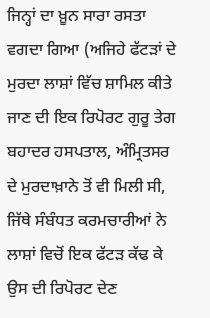ਜਿਨ੍ਹਾਂ ਦਾ ਖ਼ੂਨ ਸਾਰਾ ਰਸਤਾ ਵਗਦਾ ਗਿਆ (ਅਜਿਹੇ ਫੱਟੜਾਂ ਦੇ ਮੁਰਦਾ ਲਾਸ਼ਾਂ ਵਿੱਚ ਸ਼ਾਮਿਲ ਕੀਤੇ ਜਾਣ ਦੀ ਇਕ ਰਿਪੋਰਟ ਗੁਰੂ ਤੇਗ ਬਹਾਦਰ ਹਸਪਤਾਲ, ਅੰਮ੍ਰਿਤਸਰ ਦੇ ਮੁਰਦਾਖ਼ਾਨੇ ਤੋਂ ਵੀ ਮਿਲੀ ਸੀ, ਜਿੱਥੇ ਸੰਬੰਧਤ ਕਰਮਚਾਰੀਆਂ ਨੇ ਲਾਸ਼ਾਂ ਵਿਚੋਂ ਇਕ ਫੱਟੜ ਕੱਢ ਕੇ ਉਸ ਦੀ ਰਿਪੋਰਟ ਦੇਣ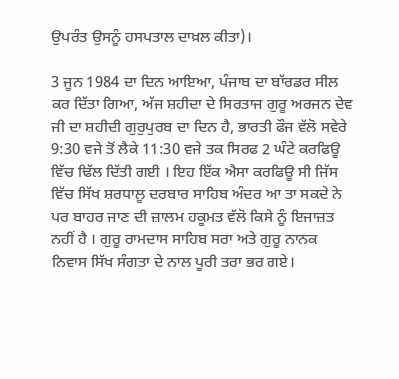ਉਪਰੰਤ ਉਸਨੂੰ ਹਸਪਤਾਲ ਦਾਖ਼ਲ ਕੀਤਾ)।

3 ਜੂਨ 1984 ਦਾ ਦਿਨ ਆਇਆ, ਪੰਜਾਬ ਦਾ ਬਾੱਰਡਰ ਸੀਲ ਕਰ ਦਿੱਤਾ ਗਿਆ, ਅੱਜ ਸ਼ਹੀਦਾ ਦੇ ਸਿਰਤਾਜ ਗੁਰੂ ਅਰਜਨ ਦੇਵ ਜੀ ਦਾ ਸ਼ਹੀਦੀ ਗੁਰੁਪੁਰਬ ਦਾ ਦਿਨ ਹੈ, ਭਾਰਤੀ ਫੌਜ ਵੱਲੋ ਸਵੇਰੇ 9:30 ਵਜੇ ਤੋਂ ਲੈਕੇ 11:30 ਵਜੇ ਤਕ ਸਿਰਫ 2 ਘੰਟੇ ਕਰਫਿਊ ਵਿੱਚ ਢਿੱਲ ਦਿੱਤੀ ਗਈ । ਇਹ ਇੱਕ ਐਸਾ ਕਰਫਿਊ ਸੀ ਜਿੱਸ ਵਿੱਚ ਸਿੱਖ ਸ਼ਰਧਾਲੂ ਦਰਬਾਰ ਸਾਹਿਬ ਅੰਦਰ ਆ ਤਾ ਸਕਦੇ ਨੇ ਪਰ ਬਾਹਰ ਜਾਣ ਦੀ ਜ਼ਾਲਮ ਹਕੂਮਤ ਵੱਲੋ ਕਿਸੇ ਨੂੰ ਇਜਾਜ਼ਤ ਨਹੀਂ ਹੈ । ਗੁਰੂ ਰਾਮਦਾਸ ਸਾਹਿਬ ਸਰਾ ਅਤੇ ਗੁਰੂ ਨਾਨਕ ਨਿਵਾਸ ਸਿੱਖ ਸੰਗਤਾ ਦੇ ਨਾਲ ਪੂਰੀ ਤਰਾ ਭਰ ਗਏ।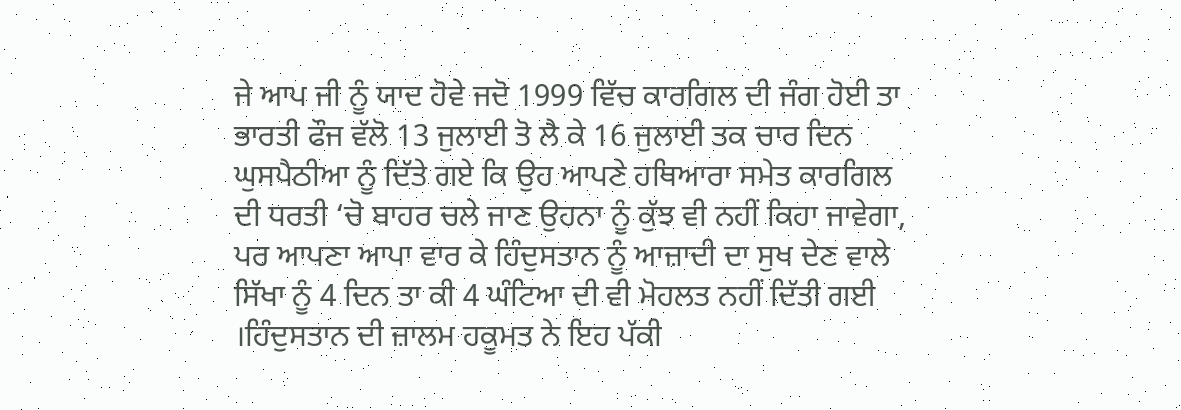ਜੇ ਆਪ ਜੀ ਨੂੰ ਯਾਦ ਹੋਵੇ ਜਦੋ 1999 ਵਿੱਚ ਕਾਰਗਿਲ ਦੀ ਜੰਗ ਹੋਈ ਤਾ ਭਾਰਤੀ ਫੌਜ ਵੱਲੋ 13 ਜੁਲਾਈ ਤੋ ਲੈ ਕੇ 16 ਜੁਲਾਈ ਤਕ ਚਾਰ ਦਿਨ ਘੁਸਪੈਠੀਆ ਨੂੰ ਦਿੱਤੇ ਗਏ ਕਿ ਉਹ ਆਪਣੇ ਹਥਿਆਰਾ ਸਮੇਤ ਕਾਰਗਿਲ ਦੀ ਧਰਤੀ ‘ਚੋ ਬਾਹਰ ਚਲੇ ਜਾਣ ਉਹਨਾ ਨੂੰ ਕੁੱਝ ਵੀ ਨਹੀਂ ਕਿਹਾ ਜਾਵੇਗਾ, ਪਰ ਆਪਣਾ ਆਪਾ ਵਾਰ ਕੇ ਹਿੰਦੁਸਤਾਨ ਨੂੰ ਆਜ਼ਾਦੀ ਦਾ ਸੁਖ ਦੇਣ ਵਾਲੇ ਸਿੱਖਾ ਨੂੰ 4 ਦਿਨ ਤਾ ਕੀ 4 ਘੰਟਿਆ ਦੀ ਵੀ ਮੋਹਲਤ ਨਹੀਂ ਦਿੱਤੀ ਗਈ ।ਹਿੰਦੁਸਤਾਨ ਦੀ ਜ਼ਾਲਮ ਹਕੂਮਤ ਨੇ ਇਹ ਪੱਕੀ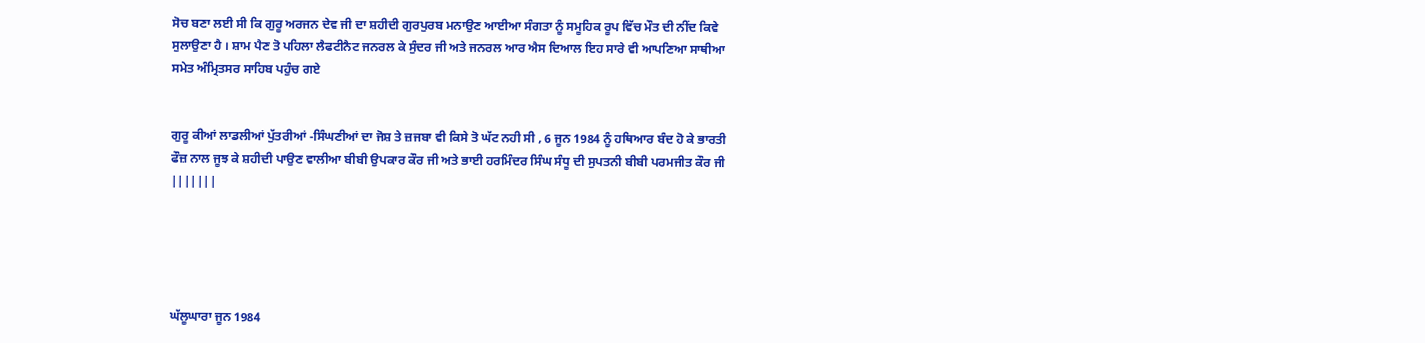ਸੋਚ ਬਣਾ ਲਈ ਸੀ ਕਿ ਗੁਰੂ ਅਰਜਨ ਦੇਵ ਜੀ ਦਾ ਸ਼ਹੀਦੀ ਗੁਰਪੁਰਬ ਮਨਾਉਣ ਆਈਆ ਸੰਗਤਾ ਨੂੰ ਸਮੂਹਿਕ ਰੂਪ ਵਿੱਚ ਮੌਤ ਦੀ ਨੀਂਦ ਕਿਵੇ ਸੁਲਾਉਣਾ ਹੈ । ਸ਼ਾਮ ਪੈਣ ਤੋ ਪਹਿਲਾ ਲੈਫਟੀਨੈਟ ਜਨਰਲ ਕੇ ਸੁੰਦਰ ਜੀ ਅਤੇ ਜਨਰਲ ਆਰ ਐਸ ਦਿਆਲ ਇਹ ਸਾਰੇ ਵੀ ਆਪਣਿਆ ਸਾਥੀਆ ਸਮੇਤ ਅੰਮ੍ਰਿਤਸਰ ਸਾਹਿਬ ਪਹੁੰਚ ਗਏ


ਗੁਰੂ ਕੀਆਂ ਲਾਡਲੀਆਂ ਪੁੱਤਰੀਆਂ -ਸਿੰਘਣੀਆਂ ਦਾ ਜੋਸ਼ ਤੇ ਜ਼ਜਬਾ ਵੀ ਕਿਸੇ ਤੋ ਘੱਟ ਨਹੀ ਸੀ , 6 ਜੂਨ 1984 ਨੂੰ ਹਥਿਆਰ ਬੰਦ ਹੋ ਕੇ ਭਾਰਤੀ ਫੌਜ਼ ਨਾਲ ਜੂਝ ਕੇ ਸ਼ਹੀਦੀ ਪਾਉਣ ਵਾਲੀਆ ਬੀਬੀ ਉਪਕਾਰ ਕੌਰ ਜੀ ਅਤੇ ਭਾਈ ਹਰਮਿੰਦਰ ਸਿੰਘ ਸੰਧੂ ਦੀ ਸੁਪਤਨੀ ਬੀਬੀ ਪਰਮਜੀਤ ਕੌਰ ਜੀ |||||||





ਘੱਲੂਘਾਰਾ ਜੂਨ 1984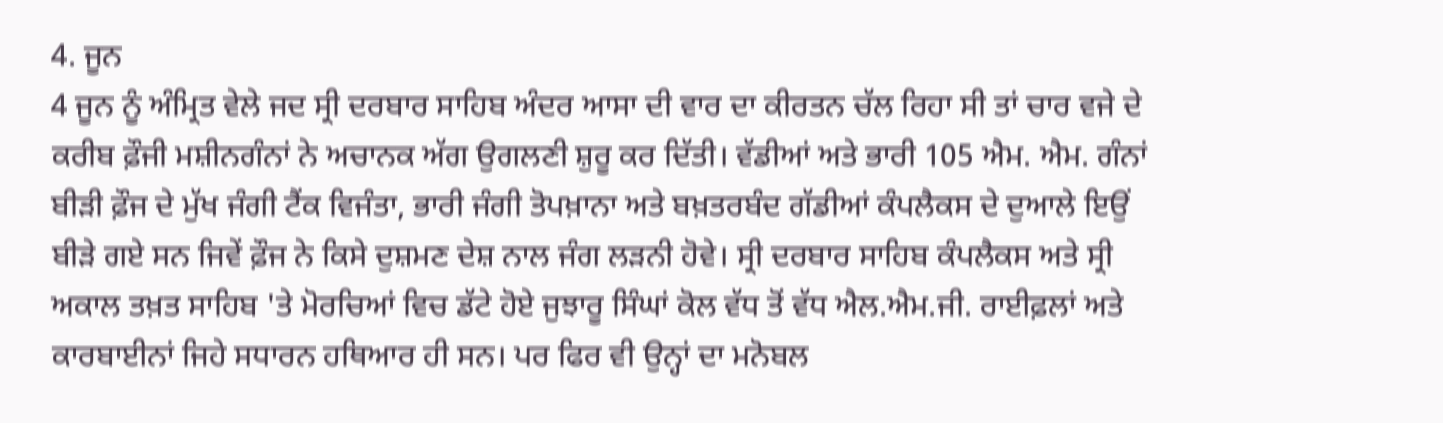4. ਜੂਨ
4 ਜੂਨ ਨੂੰ ਅੰਮ੍ਰਿਤ ਵੇਲੇ ਜਦ ਸ੍ਰੀ ਦਰਬਾਰ ਸਾਹਿਬ ਅੰਦਰ ਆਸਾ ਦੀ ਵਾਰ ਦਾ ਕੀਰਤਨ ਚੱਲ ਰਿਹਾ ਸੀ ਤਾਂ ਚਾਰ ਵਜੇ ਦੇ ਕਰੀਬ ਫ਼ੌਜੀ ਮਸ਼ੀਨਗੰਨਾਂ ਨੇ ਅਚਾਨਕ ਅੱਗ ਉਗਲਣੀ ਸ਼ੁਰੂ ਕਰ ਦਿੱਤੀ। ਵੱਡੀਆਂ ਅਤੇ ਭਾਰੀ 105 ਐਮ. ਐਮ. ਗੰਨਾਂ ਬੀੜੀ ਫ਼ੌਜ ਦੇ ਮੁੱਖ ਜੰਗੀ ਟੈਂਕ ਵਿਜੰਤਾ, ਭਾਰੀ ਜੰਗੀ ਤੋਪਖ਼ਾਨਾ ਅਤੇ ਬਖ਼ਤਰਬੰਦ ਗੱਡੀਆਂ ਕੰਪਲੈਕਸ ਦੇ ਦੁਆਲੇ ਇਉਂ ਬੀੜੇ ਗਏ ਸਨ ਜਿਵੇਂ ਫ਼ੌਜ ਨੇ ਕਿਸੇ ਦੁਸ਼ਮਣ ਦੇਸ਼ ਨਾਲ ਜੰਗ ਲੜਨੀ ਹੋਵੇ। ਸ੍ਰੀ ਦਰਬਾਰ ਸਾਹਿਬ ਕੰਪਲੈਕਸ ਅਤੇ ਸ੍ਰੀ ਅਕਾਲ ਤਖ਼ਤ ਸਾਹਿਬ 'ਤੇ ਮੋਰਚਿਆਂ ਵਿਚ ਡੱਟੇ ਹੋਏ ਜੁਝਾਰੂ ਸਿੰਘਾਂ ਕੋਲ ਵੱਧ ਤੋਂ ਵੱਧ ਐਲ.ਐਮ.ਜੀ. ਰਾਈਫ਼ਲਾਂ ਅਤੇ ਕਾਰਬਾਈਨਾਂ ਜਿਹੇ ਸਧਾਰਨ ਹਥਿਆਰ ਹੀ ਸਨ। ਪਰ ਫਿਰ ਵੀ ਉਨ੍ਹਾਂ ਦਾ ਮਨੋਬਲ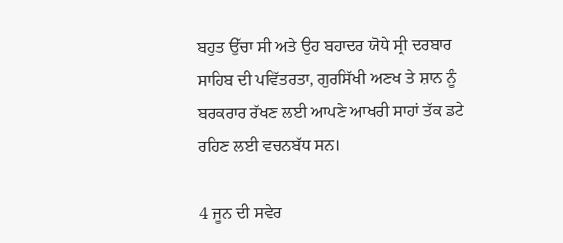ਬਹੁਤ ਉੱਚਾ ਸੀ ਅਤੇ ਉਹ ਬਹਾਦਰ ਯੋਧੇ ਸ੍ਰੀ ਦਰਬਾਰ ਸਾਹਿਬ ਦੀ ਪਵਿੱਤਰਤਾ, ਗੁਰਸਿੱਖੀ ਅਣਖ ਤੇ ਸ਼ਾਨ ਨੂੰ ਬਰਕਰਾਰ ਰੱਖਣ ਲਈ ਆਪਣੇ ਆਖਰੀ ਸਾਹਾਂ ਤੱਕ ਡਟੇ ਰਹਿਣ ਲਈ ਵਚਨਬੱਧ ਸਨ।

4 ਜੂਨ ਦੀ ਸਵੇਰ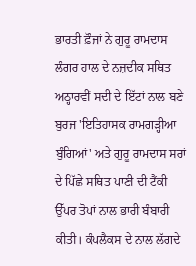ਭਾਰਤੀ ਫ਼ੌਜਾਂ ਨੇ ਗੁਰੂ ਰਾਮਦਾਸ ਲੰਗਰ ਹਾਲ ਦੇ ਨਜ਼ਦੀਕ ਸਥਿਤ ਅਠ੍ਹਾਰਵੀਂ ਸਦੀ ਦੇ ਇੱਟਾਂ ਨਾਲ ਬਣੇ ਬੁਰਜ 'ਇਤਿਹਾਸਕ ਰਾਮਗੜ੍ਹੀਆ ਬੁੰਗਿਆਂ' ਅਤੇ ਗੁਰੂ ਰਾਮਦਾਸ ਸਰਾਂ ਦੇ ਪਿੱਛੇ ਸਥਿਤ ਪਾਣੀ ਦੀ ਟੈਂਕੀ ਉੱਪਰ ਤੋਪਾਂ ਨਾਲ ਭਾਰੀ ਬੰਬਾਰੀ ਕੀਤੀ। ਕੰਪਲੈਕਸ ਦੇ ਨਾਲ ਲੱਗਦੇ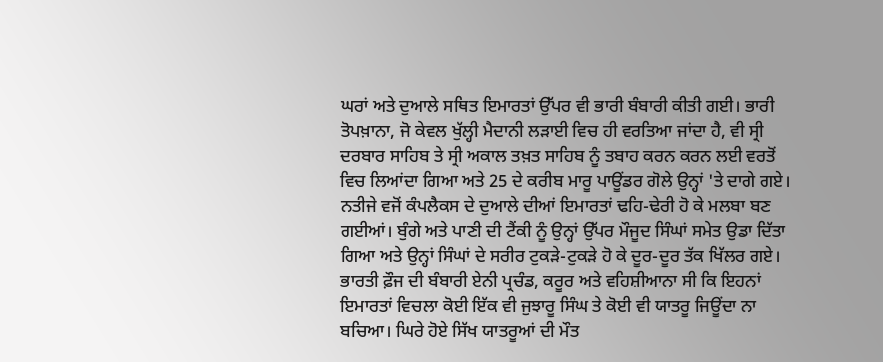ਘਰਾਂ ਅਤੇ ਦੁਆਲੇ ਸਥਿਤ ਇਮਾਰਤਾਂ ਉੱਪਰ ਵੀ ਭਾਰੀ ਬੰਬਾਰੀ ਕੀਤੀ ਗਈ। ਭਾਰੀ ਤੋਪਖ਼ਾਨਾ, ਜੋ ਕੇਵਲ ਖੁੱਲ੍ਹੀ ਮੈਦਾਨੀ ਲੜਾਈ ਵਿਚ ਹੀ ਵਰਤਿਆ ਜਾਂਦਾ ਹੈ, ਵੀ ਸ੍ਰੀ ਦਰਬਾਰ ਸਾਹਿਬ ਤੇ ਸ੍ਰੀ ਅਕਾਲ ਤਖ਼ਤ ਸਾਹਿਬ ਨੂੰ ਤਬਾਹ ਕਰਨ ਕਰਨ ਲਈ ਵਰਤੋਂ ਵਿਚ ਲਿਆਂਦਾ ਗਿਆ ਅਤੇ 25 ਦੇ ਕਰੀਬ ਮਾਰੂ ਪਾਊਂਡਰ ਗੋਲੇ ਉਨ੍ਹਾਂ 'ਤੇ ਦਾਗੇ ਗਏ। ਨਤੀਜੇ ਵਜੋਂ ਕੰਪਲੈਕਸ ਦੇ ਦੁਆਲੇ ਦੀਆਂ ਇਮਾਰਤਾਂ ਢਹਿ-ਢੇਰੀ ਹੋ ਕੇ ਮਲਬਾ ਬਣ ਗਈਆਂ। ਬੁੰਗੇ ਅਤੇ ਪਾਣੀ ਦੀ ਟੈਂਕੀ ਨੂੰ ਉਨ੍ਹਾਂ ਉੱਪਰ ਮੌਜੂਦ ਸਿੰਘਾਂ ਸਮੇਤ ਉਡਾ ਦਿੱਤਾ ਗਿਆ ਅਤੇ ਉਨ੍ਹਾਂ ਸਿੰਘਾਂ ਦੇ ਸਰੀਰ ਟੁਕੜੇ-ਟੁਕੜੇ ਹੋ ਕੇ ਦੂਰ-ਦੂਰ ਤੱਕ ਖਿੱਲਰ ਗਏ। ਭਾਰਤੀ ਫ਼ੌਜ ਦੀ ਬੰਬਾਰੀ ਏਨੀ ਪ੍ਰਚੰਡ, ਕਰੂਰ ਅਤੇ ਵਹਿਸ਼ੀਆਨਾ ਸੀ ਕਿ ਇਹਨਾਂ ਇਮਾਰਤਾਂ ਵਿਚਲਾ ਕੋਈ ਇੱਕ ਵੀ ਜੁਝਾਰੂ ਸਿੰਘ ਤੇ ਕੋਈ ਵੀ ਯਾਤਰੂ ਜਿਊਂਦਾ ਨਾ ਬਚਿਆ। ਘਿਰੇ ਹੋਏ ਸਿੱਖ ਯਾਤਰੂਆਂ ਦੀ ਮੌਤ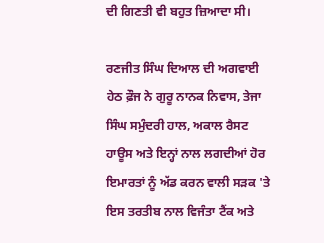ਦੀ ਗਿਣਤੀ ਵੀ ਬਹੁਤ ਜ਼ਿਆਦਾ ਸੀ।

ਰਣਜੀਤ ਸਿੰਘ ਦਿਆਲ ਦੀ ਅਗਵਾਈ ਹੇਠ ਫ਼ੌਜ ਨੇ ਗੁਰੂ ਨਾਨਕ ਨਿਵਾਸ, ਤੇਜਾ ਸਿੰਘ ਸਮੁੰਦਰੀ ਹਾਲ, ਅਕਾਲ ਰੈਸਟ ਹਾਊਸ ਅਤੇ ਇਨ੍ਹਾਂ ਨਾਲ ਲਗਦੀਆਂ ਹੋਰ ਇਮਾਰਤਾਂ ਨੂੰ ਅੱਡ ਕਰਨ ਵਾਲੀ ਸੜਕ 'ਤੇ ਇਸ ਤਰਤੀਬ ਨਾਲ ਵਿਜੰਤਾ ਟੈਂਕ ਅਤੇ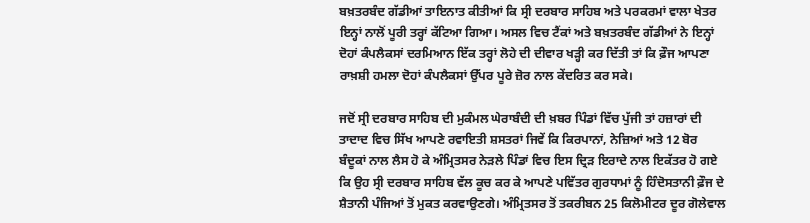ਬਖ਼ਤਰਬੰਦ ਗੱਡੀਆਂ ਤਾਇਨਾਤ ਕੀਤੀਆਂ ਕਿ ਸ੍ਰੀ ਦਰਬਾਰ ਸਾਹਿਬ ਅਤੇ ਪਰਕਰਮਾਂ ਵਾਲਾ ਖੇਤਰ ਇਨ੍ਹਾਂ ਨਾਲੋਂ ਪੂਰੀ ਤਰ੍ਹਾਂ ਕੱਟਿਆ ਗਿਆ। ਅਸਲ ਵਿਚ ਟੈਂਕਾਂ ਅਤੇ ਬਖ਼ਤਰਬੰਦ ਗੱਡੀਆਂ ਨੇ ਇਨ੍ਹਾਂ ਦੋਹਾਂ ਕੰਪਲੈਕਸਾਂ ਦਰਮਿਆਨ ਇੱਕ ਤਰ੍ਹਾਂ ਲੋਹੇ ਦੀ ਦੀਵਾਰ ਖੜ੍ਹੀ ਕਰ ਦਿੱਤੀ ਤਾਂ ਕਿ ਫ਼ੌਜ ਆਪਣਾ ਰਾਖ਼ਸ਼ੀ ਹਮਲਾ ਦੋਹਾਂ ਕੰਪਲੈਕਸਾਂ ਉੱਪਰ ਪੂਰੇ ਜ਼ੋਰ ਨਾਲ ਕੇਂਦਰਿਤ ਕਰ ਸਕੇ।

ਜਦੋਂ ਸ੍ਰੀ ਦਰਬਾਰ ਸਾਹਿਬ ਦੀ ਮੁਕੰਮਲ ਘੇਰਾਬੰਦੀ ਦੀ ਖ਼ਬਰ ਪਿੰਡਾਂ ਵਿੱਚ ਪੁੱਜੀ ਤਾਂ ਹਜ਼ਾਰਾਂ ਦੀ ਤਾਦਾਦ ਵਿਚ ਸਿੱਖ ਆਪਣੇ ਰਵਾਇਤੀ ਸ਼ਸਤਰਾਂ ਜਿਵੇਂ ਕਿ ਕਿਰਪਾਨਾਂ, ਨੇਜ਼ਿਆਂ ਅਤੇ 12 ਬੋਰ ਬੰਦੂਕਾਂ ਨਾਲ ਲੈਸ ਹੋ ਕੇ ਅੰਮ੍ਰਿਤਸਰ ਨੇੜਲੇ ਪਿੰਡਾਂ ਵਿਚ ਇਸ ਦ੍ਰਿੜ ਇਰਾਦੇ ਨਾਲ ਇਕੱਤਰ ਹੋ ਗਏ ਕਿ ਉਹ ਸ੍ਰੀ ਦਰਬਾਰ ਸਾਹਿਬ ਵੱਲ ਕੂਚ ਕਰ ਕੇ ਆਪਣੇ ਪਵਿੱਤਰ ਗੁਰਧਾਮਾਂ ਨੂੰ ਹਿੰਦੋਸਤਾਨੀ ਫ਼ੌਜ ਦੇ ਸ਼ੈਤਾਨੀ ਪੰਜਿਆਂ ਤੋਂ ਮੁਕਤ ਕਰਵਾਉਣਗੇ। ਅੰਮ੍ਰਿਤਸਰ ਤੋਂ ਤਕਰੀਬਨ 25 ਕਿਲੋਮੀਟਰ ਦੂਰ ਗੋਲੇਵਾਲ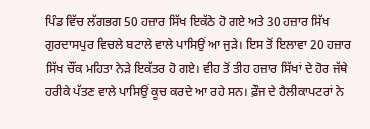ਪਿੰਡ ਵਿੱਚ ਲੱਗਭਗ 50 ਹਜ਼ਾਰ ਸਿੱਖ ਇਕੱਠੇ ਹੋ ਗਏ ਅਤੇ 30 ਹਜ਼ਾਰ ਸਿੱਖ ਗੁਰਦਾਸਪੁਰ ਵਿਚਲੇ ਬਟਾਲੇ ਵਾਲੇ ਪਾਸਿਉਂ ਆ ਜੁੜੇ। ਇਸ ਤੋਂ ਇਲਾਵਾ 20 ਹਜ਼ਾਰ ਸਿੱਖ ਚੌਂਕ ਮਹਿਤਾ ਨੇੜੇ ਇਕੱਤਰ ਹੋ ਗਏ। ਵੀਹ ਤੋਂ ਤੀਹ ਹਜ਼ਾਰ ਸਿੱਖਾਂ ਦੇ ਹੋਰ ਜੱਥੇ ਹਰੀਕੇ ਪੱਤਣ ਵਾਲੇ ਪਾਸਿਉਂ ਕੂਚ ਕਰਦੇ ਆ ਰਹੇ ਸਨ। ਫ਼ੌਜ ਦੇ ਹੈਲੀਕਾਪਟਰਾਂ ਨੇ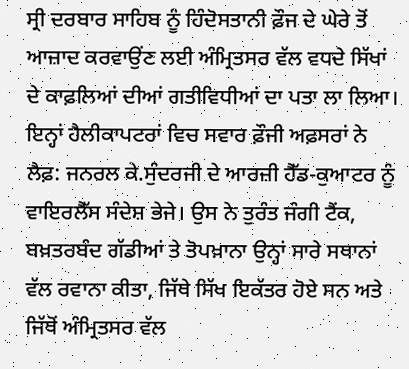ਸ੍ਰੀ ਦਰਬਾਰ ਸਾਹਿਬ ਨੂੰ ਹਿੰਦੋਸਤਾਨੀ ਫ਼ੌਜ ਦੇ ਘੇਰੇ ਤੋਂ ਆਜ਼ਾਦ ਕਰਵਾਉਂਣ ਲਈ ਅੰਮ੍ਰਿਤਸਰ ਵੱਲ ਵਧਦੇ ਸਿੱਖਾਂ ਦੇ ਕਾਫ਼ਲਿਆਂ ਦੀਆਂ ਗਤੀਵਿਧੀਆਂ ਦਾ ਪਤਾ ਲਾ ਲਿਆ। ਇਨ੍ਹਾਂ ਹੈਲੀਕਾਪਟਰਾਂ ਵਿਚ ਸਵਾਰ ਫ਼ੌਜੀ ਅਫ਼ਸਰਾਂ ਨੇ ਲੈਫ਼: ਜਨਰਲ ਕੇ.ਸੁੰਦਰਜੀ ਦੇ ਆਰਜ਼ੀ ਹੈੱਡ-ਕੁਆਟਰ ਨੂੰ ਵਾਇਰਲੈੱਸ ਸੰਦੇਸ਼ ਭੇਜੇ। ਉਸ ਨੇ ਤੁਰੰਤ ਜੰਗੀ ਟੈਂਕ, ਬਖ਼ਤਰਬੰਦ ਗੱਡੀਆਂ ਤੇ ਤੋਪਖ਼ਾਨਾ ਉਨ੍ਹਾਂ ਸਾਰੇ ਸਥਾਨਾਂ ਵੱਲ ਰਵਾਨਾ ਕੀਤਾ, ਜਿੱਥੇ ਸਿੱਖ ਇਕੱਤਰ ਹੋਏ ਸਨ ਅਤੇ ਜਿੱਥੋਂ ਅੰਮ੍ਰਿਤਸਰ ਵੱਲ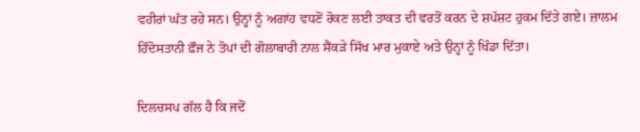ਵਹੀਰਾਂ ਘੱਤ ਰਹੇ ਸਨ। ਉਨ੍ਹਾਂ ਨੂੰ ਅਗਾਂਹ ਵਧਣੋਂ ਰੋਕਣ ਲਈ ਤਾਕਤ ਦੀ ਵਰਤੋਂ ਕਰਨ ਦੇ ਸ਼ਪੱਸ਼ਟ ਹੁਕਮ ਦਿੱਤੇ ਗਏ। ਜ਼ਾਲਮ ਹਿੰਦੋਸਤਾਨੀ ਫ਼ੌਜ ਨੇ ਤੋਪਾਂ ਦੀ ਗੋਲਾਬਾਰੀ ਨਾਲ ਸੈਂਕੜੇ ਸਿੱਖ ਮਾਰ ਮੁਕਾਏ ਅਤੇ ਉਨ੍ਹਾਂ ਨੂੰ ਖਿੰਡਾ ਦਿੱਤਾ।

ਦਿਲਚਸਪ ਗੱਲ ਹੈ ਕਿ ਜਦੋਂ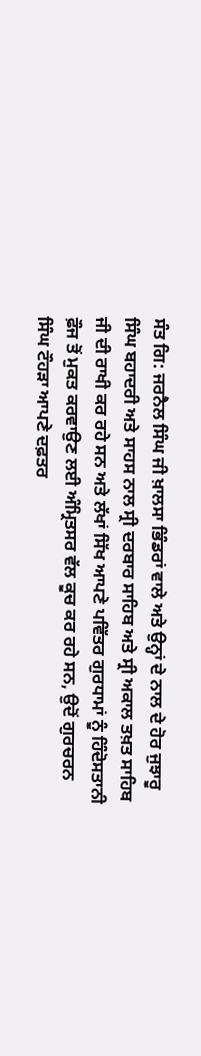ਸੰਤ ਗਿ: ਜਰਨੈਲ ਸਿੰਘ ਜੀ ਖ਼ਾਲਸਾ ਭਿੰਡਰਾਂ ਵਾਲੇ ਅਤੇ ਉਨ੍ਹਾਂ ਦੇ ਨਾਲ ਦੇ ਹੋਰ ਜੁਝਾਰੂ ਸਿੰਘ ਬਹਾਦਰੀ ਅਤੇ ਸਾਹਸ ਨਾਲ ਸ੍ਰੀ ਦਰਬਾਰ ਸਾਹਿਬ ਅਤੇ ਸ੍ਰੀ ਅਕਾਲ ਤਖ਼ਤ ਸਾਹਿਬ ਜੀ ਦੀ ਰਾਖੀ ਕਰ ਰਹੇ ਸਨ ਅਤੇ ਲੱਖਾਂ ਸਿੱਖ ਆਪਣੇ ਪਵਿੱਤਰ ਗੁਰਧਾਮਾਂ ਨੂੰ ਹਿੰਦੋਸਤਾਨੀ ਫ਼ੌਜ ਤੋਂ ਮੁਕਤ ਕਰਵਾਉਣ ਲਈ ਅੰਮ੍ਰਿਤਸਰ ਵੱਲ ਕੂਚ ਕਰ ਰਹੇ ਸਨ, ਉਦੋਂ ਗੁਰਚਰਨ ਸਿੰਘ ਟੌਹੜਾ ਆਪਣੇ ਦਫ਼ਤਰ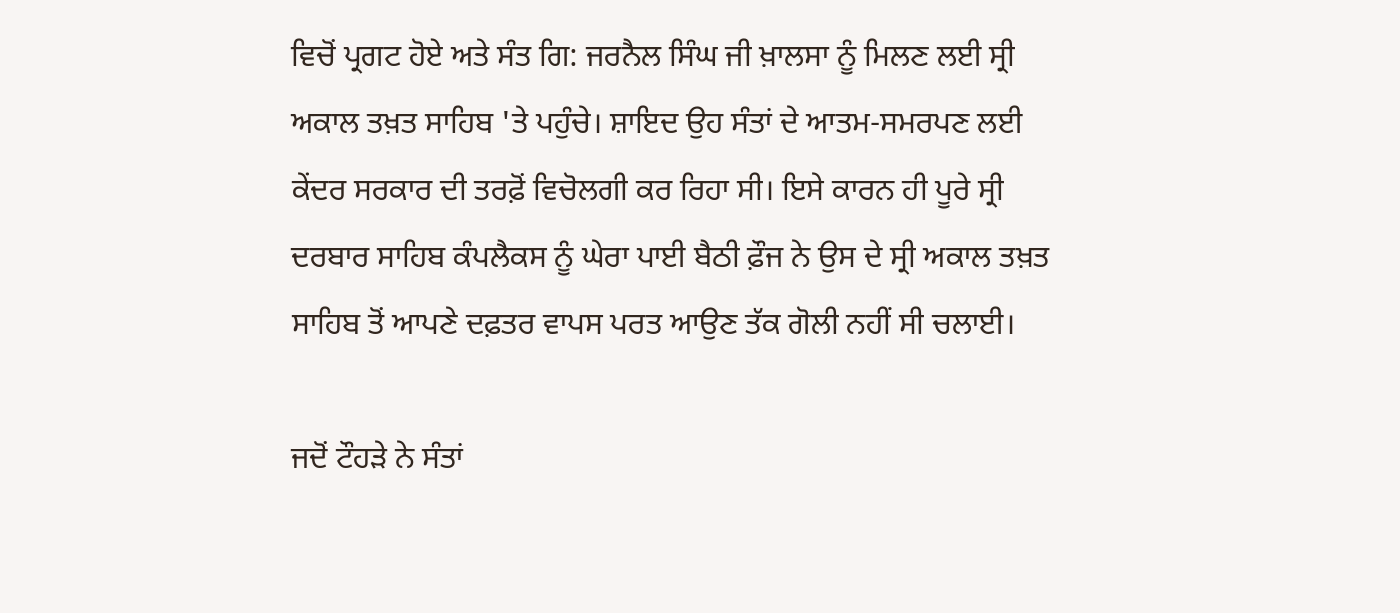ਵਿਚੋਂ ਪ੍ਰਗਟ ਹੋਏ ਅਤੇ ਸੰਤ ਗਿ: ਜਰਨੈਲ ਸਿੰਘ ਜੀ ਖ਼ਾਲਸਾ ਨੂੰ ਮਿਲਣ ਲਈ ਸ੍ਰੀ ਅਕਾਲ ਤਖ਼ਤ ਸਾਹਿਬ 'ਤੇ ਪਹੁੰਚੇ। ਸ਼ਾਇਦ ਉਹ ਸੰਤਾਂ ਦੇ ਆਤਮ-ਸਮਰਪਣ ਲਈ ਕੇਂਦਰ ਸਰਕਾਰ ਦੀ ਤਰਫ਼ੋਂ ਵਿਚੋਲਗੀ ਕਰ ਰਿਹਾ ਸੀ। ਇਸੇ ਕਾਰਨ ਹੀ ਪੂਰੇ ਸ੍ਰੀ ਦਰਬਾਰ ਸਾਹਿਬ ਕੰਪਲੈਕਸ ਨੂੰ ਘੇਰਾ ਪਾਈ ਬੈਠੀ ਫ਼ੌਜ ਨੇ ਉਸ ਦੇ ਸ੍ਰੀ ਅਕਾਲ ਤਖ਼ਤ ਸਾਹਿਬ ਤੋਂ ਆਪਣੇ ਦਫ਼ਤਰ ਵਾਪਸ ਪਰਤ ਆਉਣ ਤੱਕ ਗੋਲੀ ਨਹੀਂ ਸੀ ਚਲਾਈ।

ਜਦੋਂ ਟੌਹੜੇ ਨੇ ਸੰਤਾਂ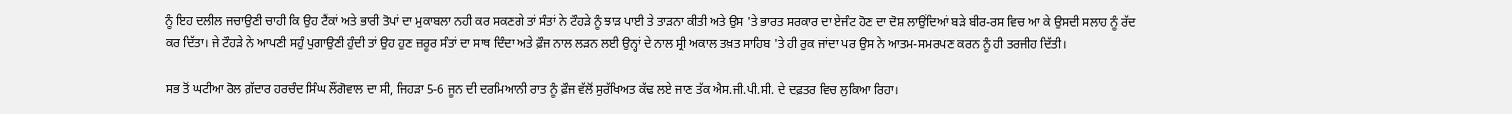ਨੂੰ ਇਹ ਦਲੀਲ ਜਚਾਉਣੀ ਚਾਹੀ ਕਿ ਉਹ ਟੈਂਕਾਂ ਅਤੇ ਭਾਰੀ ਤੋਪਾਂ ਦਾ ਮੁਕਾਬਲਾ ਨਹੀ ਕਰ ਸਕਣਗੇ ਤਾਂ ਸੰਤਾਂ ਨੇ ਟੌਹੜੇ ਨੂੰ ਝਾੜ ਪਾਈ ਤੇ ਤਾੜਨਾ ਕੀਤੀ ਅਤੇ ਉਸ 'ਤੇ ਭਾਰਤ ਸਰਕਾਰ ਦਾ ਏਜੰਟ ਹੋਣ ਦਾ ਦੋਸ਼ ਲਾਉਂਦਿਆਂ ਬੜੇ ਬੀਰ-ਰਸ ਵਿਚ ਆ ਕੇ ਉਸਦੀ ਸਲਾਹ ਨੂੰ ਰੱਦ ਕਰ ਦਿੱਤਾ। ਜੇ ਟੌਹੜੇ ਨੇ ਆਪਣੀ ਸਹੁੰ ਪੁਗਾਉਣੀ ਹੁੰਦੀ ਤਾਂ ਉਹ ਹੁਣ ਜ਼ਰੂਰ ਸੰਤਾਂ ਦਾ ਸਾਥ ਦਿੰਦਾ ਅਤੇ ਫ਼ੌਜ ਨਾਲ ਲੜਨ ਲਈ ਉਨ੍ਹਾਂ ਦੇ ਨਾਲ ਸ੍ਰੀ ਅਕਾਲ ਤਖ਼ਤ ਸਾਹਿਬ 'ਤੇ ਹੀ ਰੁਕ ਜਾਂਦਾ ਪਰ ਉਸ ਨੇ ਆਤਮ-ਸਮਰਪਣ ਕਰਨ ਨੂੰ ਹੀ ਤਰਜੀਹ ਦਿੱਤੀ।

ਸਭ ਤੋਂ ਘਟੀਆ ਰੋਲ ਗ਼ੱਦਾਰ ਹਰਚੰਦ ਸਿੰਘ ਲੌਂਗੋਵਾਲ ਦਾ ਸੀ, ਜਿਹੜਾ 5-6 ਜੂਨ ਦੀ ਦਰਮਿਆਨੀ ਰਾਤ ਨੂੰ ਫ਼ੌਜ ਵੱਲੋਂ ਸੁਰੱਖਿਅਤ ਕੱਢ ਲਏ ਜਾਣ ਤੱਕ ਐਸ.ਜੀ.ਪੀ.ਸੀ. ਦੇ ਦਫ਼ਤਰ ਵਿਚ ਲੁਕਿਆ ਰਿਹਾ।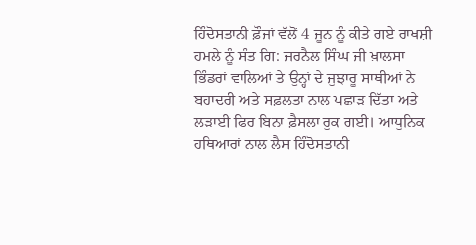ਹਿੰਦੋਸਤਾਨੀ ਫ਼ੌਜਾਂ ਵੱਲੋਂ 4 ਜੂਨ ਨੂੰ ਕੀਤੇ ਗਏ ਰਾਖਸ਼ੀ ਹਮਲੇ ਨੂੰ ਸੰਤ ਗਿ: ਜਰਨੈਲ ਸਿੰਘ ਜੀ ਖ਼ਾਲਸਾ ਭਿੰਡਰਾਂ ਵਾਲਿਆਂ ਤੇ ਉਨ੍ਹਾਂ ਦੇ ਜੁਝਾਰੂ ਸਾਥੀਆਂ ਨੇ ਬਹਾਦਰੀ ਅਤੇ ਸਫ਼ਲਤਾ ਨਾਲ ਪਛਾੜ ਦਿੱਤਾ ਅਤੇ ਲੜਾਈ ਫਿਰ ਬਿਨਾ ਫ਼ੈਸਲਾ ਰੁਕ ਗਈ। ਆਧੁਨਿਕ ਹਥਿਆਰਾਂ ਨਾਲ ਲੈਸ ਹਿੰਦੋਸਤਾਨੀ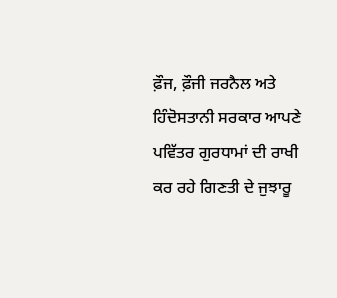ਫ਼ੌਜ, ਫ਼ੌਜੀ ਜਰਨੈਲ ਅਤੇ ਹਿੰਦੋਸਤਾਨੀ ਸਰਕਾਰ ਆਪਣੇ ਪਵਿੱਤਰ ਗੁਰਧਾਮਾਂ ਦੀ ਰਾਖੀ ਕਰ ਰਹੇ ਗਿਣਤੀ ਦੇ ਜੁਝਾਰੂ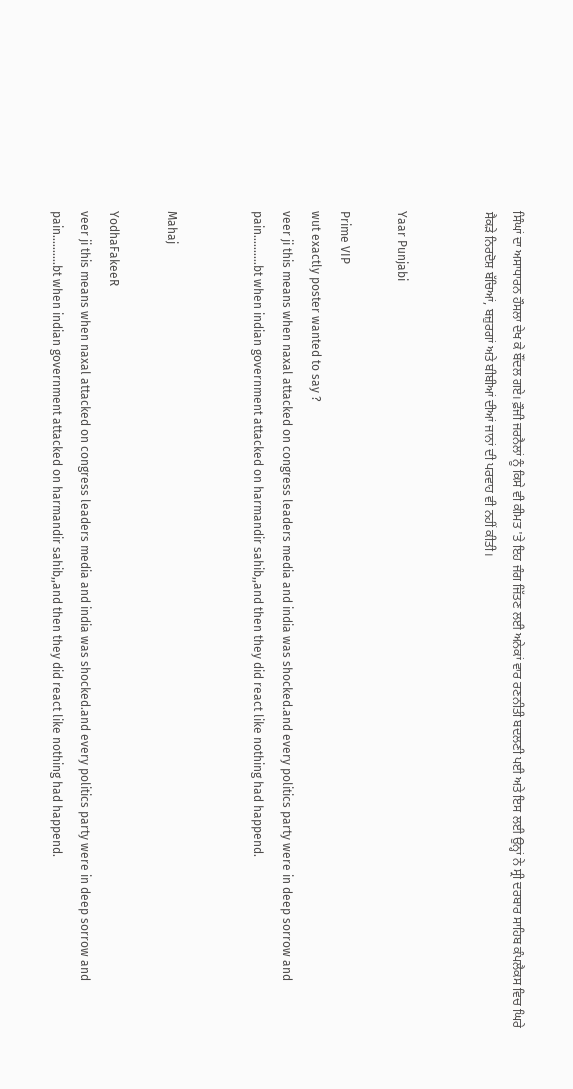ਸਿੰਘਾਂ ਦਾ ਅਸਾਧਾਰਨ ਹੌਸਲਾ ਦੇਖ ਕੇ ਬੌਂਦਲ ਗਏ। ਫ਼ੌਜੀ ਜਰਨੈਲਾਂ ਨੂੰ ਕਿਸੇ ਵੀ ਕੀਮਤ 'ਤੇ ਇਹ ਜੰਗ ਜਿੱਤਣ ਲਈ ਅਨੇਕਾਂ ਵਾਰ ਰਣਨੀਤੀ ਬਦਲਣੀ ਪਈ ਅਤੇ ਇਸ ਲਈ ਉਨ੍ਹਾਂ ਨੇ ਸ੍ਰੀ ਦਰਬਾਰ ਸਾਹਿਬ ਕੰਪਲੈਕਸ ਵਿਚ ਘਿਰੇ ਸੈਕੜੇ ਨਿਰਦੋਸ਼ ਬੱਚਿਆਂ, ਬਜ਼ੁਰਗਾਂ ਅਤੇ ਬੀਬੀਆਂ ਦੀਆਂ ਜਾਨਾਂ ਦੀ ਪਰਵਾਹ ਵੀ ਨਹੀਂ ਕੀਤੀ।


Yaar Punjabi

Prime VIP
wut exactly poster wanted to say ?
veer ji this means when naxal attacked on congress leaders media and india was shocked.and every politics party were in deep sorrow and pain..........bt when indian government attacked on harmandir sahib,,and then they did react like nothing had happend.


Mahaj

YodhaFakeeR
veer ji this means when naxal attacked on congress leaders media and india was shocked.and every politics party were in deep sorrow and pain..........bt when indian government attacked on harmandir sahib,,and then they did react like nothing had happend.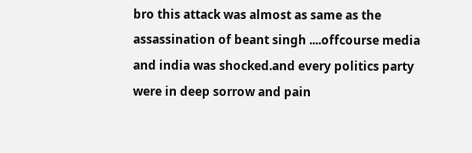bro this attack was almost as same as the assassination of beant singh ....offcourse media and india was shocked.and every politics party were in deep sorrow and pain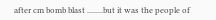after cm bomb blast ........but it was the people of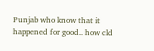Punjab who know that it happened for good.. how cld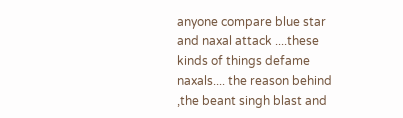anyone compare blue star and naxal attack ....these kinds of things defame naxals.... the reason behind ,the beant singh blast and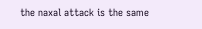the naxal attack is the same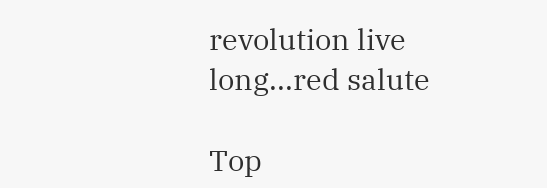revolution live long...red salute

Top